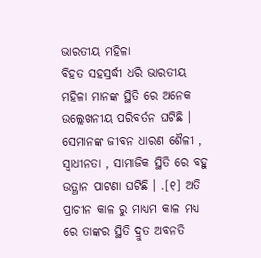ଭାରତୀୟ ମହିଳା
ବିହତ ସହସ୍ରର୍ଦ୍ଧୀ ଧରି ଭାରତୀୟ ମହିଳା ମାନଙ୍କ ସ୍ଥିତି ରେ ଅନେକ ଉଲ୍ଲେଖନୀୟ ପରିବର୍ତନ ଘଟିଛି । ସେମାନଙ୍କ ଜୀବନ ଧାରଣ ଶୈଳୀ , ସ୍ଵାଧୀନତା , ସାମାଜିକ ସ୍ଥିତି ରେ ବହୁ ଉତ୍ଥାନ ପାଟଣା ଘଟିଛି । .[୧] ଅତି ପ୍ରାଚୀନ କାଳ ରୁ ମାଧ୍ୟମ କାଳ ମଧ୍ୟ ରେ ତାଙ୍କର ସ୍ଥିତି ଦ୍ରୁତ ଅବନତି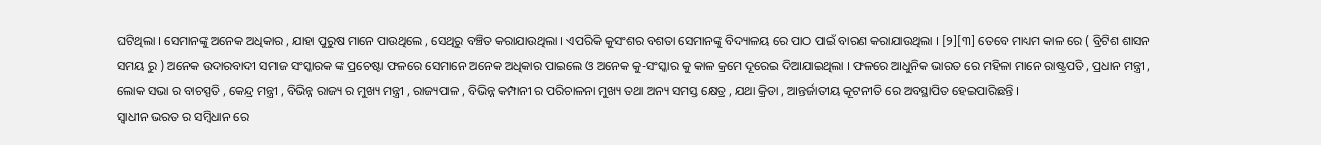ଘଟିଥିଲା । ସେମାନଙ୍କୁ ଅନେକ ଅଧିକାର , ଯାହା ପୁରୁଷ ମାନେ ପାଉଥିଲେ , ସେଥିରୁ ବଞ୍ଚିତ କରାଯାଉଥିଲା । ଏପରିକି କୁସଂଶର ବଶତା ସେମାନଙ୍କୁ ବିଦ୍ୟାଳୟ ରେ ପାଠ ପାଇଁ ବାରଣ କରାଯାଉଥିଲା । [୨][୩] ତେବେ ମାଧ୍ୟମ କାଳ ରେ ( ବ୍ରିଟିଶ ଶାସନ ସମୟ ରୁ ) ଅନେକ ଉଦାରବାଦୀ ସମାଜ ସଂସ୍କାରକ ଙ୍କ ପ୍ରଚେଷ୍ଟା ଫଳରେ ସେମାନେ ଅନେକ ଅଧିକାର ପାଇଲେ ଓ ଅନେକ କୁ-ସଂସ୍କାର କୁ କାଳ କ୍ରମେ ଦୂରେଇ ଦିଆଯାଇଥିଲା । ଫଳରେ ଆଧୁନିକ ଭାରତ ରେ ମହିଳା ମାନେ ରାଷ୍ଟ୍ରପତି , ପ୍ରଧାନ ମନ୍ତ୍ରୀ , ଲୋକ ସଭା ର ବାଚସ୍ପତି , କେନ୍ଦ୍ର ମନ୍ତ୍ରୀ , ବିଭିନ୍ନ ରାଜ୍ୟ ର ମୁଖ୍ୟ ମନ୍ତ୍ରୀ , ରାଜ୍ୟପାଳ , ବିଭିନ୍ନ କମ୍ପାନୀ ର ପରିଚାଳନା ମୁଖ୍ୟ ତଥା ଅନ୍ୟ ସମସ୍ତ କ୍ଷେତ୍ର , ଯଥା କ୍ରିଡା , ଆନ୍ତର୍ଜାତୀୟ କୂଟନୀତି ରେ ଅବସ୍ଥାପିତ ହେଇପାରିଛନ୍ତି ।
ସ୍ଵାଧୀନ ଭରତ ର ସମ୍ବିଧାନ ରେ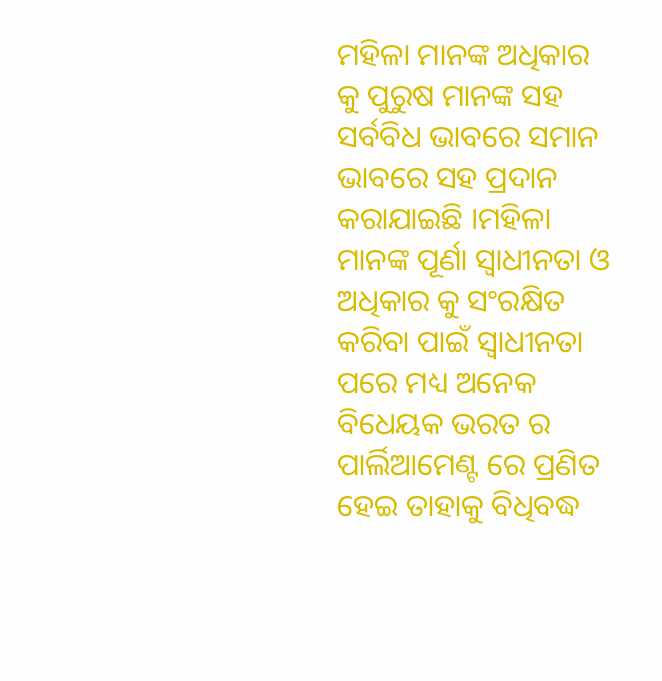ମହିଳା ମାନଙ୍କ ଅଧିକାର କୁ ପୁରୁଷ ମାନଙ୍କ ସହ ସର୍ବବିଧ ଭାବରେ ସମାନ ଭାବରେ ସହ ପ୍ରଦାନ କରାଯାଇଛି ।ମହିଳା ମାନଙ୍କ ପୂର୍ଣା ସ୍ଵାଧୀନତା ଓ ଅଧିକାର କୁ ସଂରକ୍ଷିତ କରିବା ପାଇଁ ସ୍ଵାଧୀନତା ପରେ ମଧ୍ୟ ଅନେକ ବିଧେୟକ ଭରତ ର ପାର୍ଲିଆମେଣ୍ଟ ରେ ପ୍ରଣିତ ହେଇ ତାହାକୁ ବିଧିବଦ୍ଧ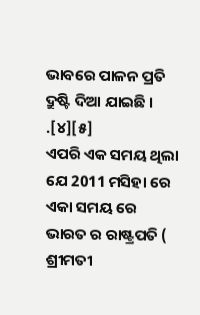ଭାବରେ ପାଳନ ପ୍ରତି ଦ୍ରୁଷ୍ଟି ଦିଆ ଯାଇଛି । .[୪][୫]
ଏପରି ଏକ ସମୟ ଥିଲା ଯେ 2011 ମସିହା ରେ ଏକା ସମୟ ରେ ଭାରତ ର ରାଷ୍ଟ୍ରପତି ( ଶ୍ରୀମତୀ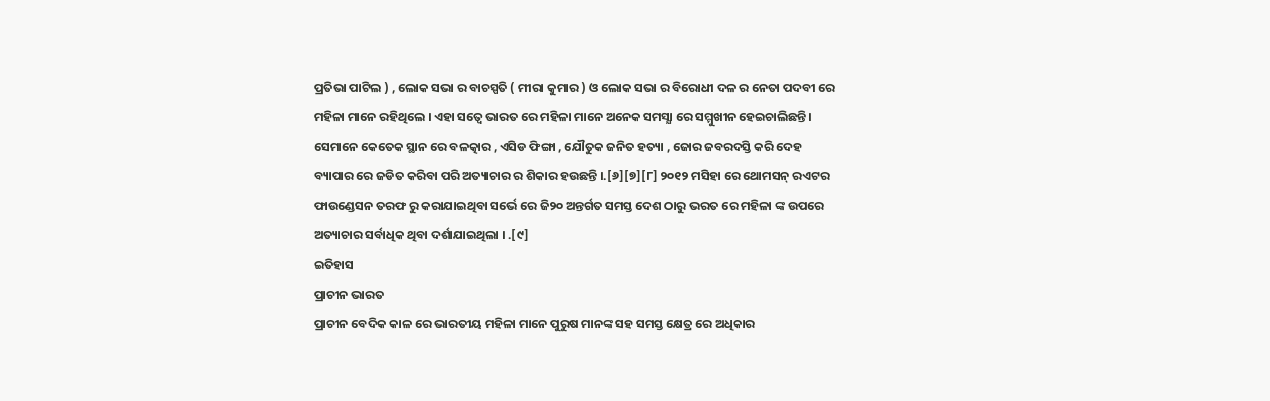ପ୍ରତିଭା ପାଟିଲ ) , ଲୋକ ସଭା ର ବାଚସ୍ପତି ( ମୀରା କୁମାର ) ଓ ଲୋକ ସଭା ର ବିରୋଧୀ ଦଳ ର ନେତା ପଦବୀ ରେ ମହିଳା ମାନେ ରହିଥିଲେ । ଏହା ସତ୍ବେ ଭାରତ ରେ ମହିଳା ମାନେ ଅନେକ ସମସ୍ଯା ରେ ସମ୍ମୁଖୀନ ହେଇଚାଲିଛନ୍ତି । ସେମାନେ କେତେକ ସ୍ଥାନ ରେ ବଳତ୍କାର , ଏସିଡ ଫିଙ୍ଗା , ଯୌତୁକ ଜନିତ ହତ୍ୟା , ଜୋର ଜବରଦସ୍ତି କରି ଦେହ ବ୍ୟାପାର ରେ ଜଡିତ କରିବା ପରି ଅତ୍ୟାଚାର ର ଶିକାର ହଉଛନ୍ତି ।.[୬][୭][୮] ୨୦୧୨ ମସିହା ରେ ଥୋମସନ୍ ରଏଟର ଫାଉଣ୍ଡେସନ ତରଫ ରୁ କରାଯାଇଥିବା ସର୍ଭେ ରେ ଜି୨୦ ଅନ୍ତର୍ଗତ ସମସ୍ତ ଦେଶ ଠାରୁ ଭରତ ରେ ମହିଳା ଙ୍କ ଉପରେ ଅତ୍ୟାଚାର ସର୍ବାଧିକ ଥିବା ଦର୍ଶାଯାଇଥିଲା । .[୯]
ଇତିହାସ
ପ୍ରାଚୀନ ଭାରତ
ପ୍ରାଚୀନ ବେଦିକ କାଳ ରେ ଭାରତୀୟ ମହିଳା ମାନେ ପୁରୁଷ ମାନଙ୍କ ସହ ସମସ୍ତ କ୍ଷେତ୍ର ରେ ଅଧିକାର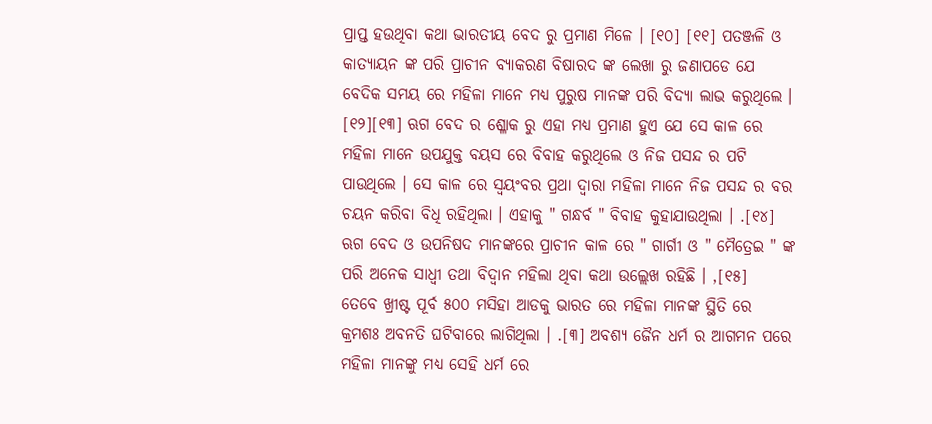ପ୍ରାପ୍ତ ହଉଥିବା କଥା ଭାରତୀୟ ବେଦ ରୁ ପ୍ରମାଣ ମିଳେ । [୧୦] [୧୧] ପତଞ୍ଜଳି ଓ କାତ୍ୟାୟନ ଙ୍କ ପରି ପ୍ରାଚୀନ ବ୍ୟାକରଣ ବିଷାରଦ ଙ୍କ ଲେଖା ରୁ ଜଣାପଡେ ଯେ ବେଦିକ ସମୟ ରେ ମହିଳା ମାନେ ମଧ୍ୟ ପୁରୁଷ ମାନଙ୍କ ପରି ବିଦ୍ୟା ଲାଭ କରୁଥିଲେ । [୧୨][୧୩] ଋଗ ବେଦ ର ଶ୍ଳୋକ ରୁ ଏହା ମଧ୍ୟ ପ୍ରମାଣ ହୁଏ ଯେ ସେ କାଳ ରେ ମହିଳା ମାନେ ଉପଯୁକ୍ତ ବୟସ ରେ ବିବାହ କରୁଥିଲେ ଓ ନିଜ ପସନ୍ଦ ର ପଟି ପାଉଥିଲେ । ସେ କାଳ ରେ ସ୍ଵୟଂବର ପ୍ରଥା ଦ୍ଵାରା ମହିଳା ମାନେ ନିଜ ପସନ୍ଦ ର ବର ଚୟନ କରିବା ବିଧି ରହିଥିଲା । ଏହାକୁ " ଗନ୍ଧର୍ବ " ବିବାହ କୁହାଯାଉଥିଲା । .[୧୪] ଋଗ ବେଦ ଓ ଉପନିଷଦ ମାନଙ୍କରେ ପ୍ରାଚୀନ କାଳ ରେ " ଗାର୍ଗୀ ଓ " ମୈତ୍ରେଇ " ଙ୍କ ପରି ଅନେକ ସାଧ୍ଵୀ ତଥା ବିଦ୍ଵାନ ମହିଲା ଥିବା କଥା ଉଲ୍ଲେଖ ରହିଛି । ,[୧୫]
ତେବେ ଖ୍ରୀଷ୍ଟ ପୂର୍ବ ୫୦୦ ମସିହା ଆଡକୁ ଭାରତ ରେ ମହିଳା ମାନଙ୍କ ସ୍ଥିତି ରେ କ୍ରମଶଃ ଅବନତି ଘଟିବାରେ ଲାଗିଥିଲା । .[୩] ଅବଶ୍ୟ ଜୈନ ଧର୍ମ ର ଆଗମନ ପରେ ମହିଳା ମାନଙ୍କୁ ମଧ୍ୟ ସେହି ଧର୍ମ ରେ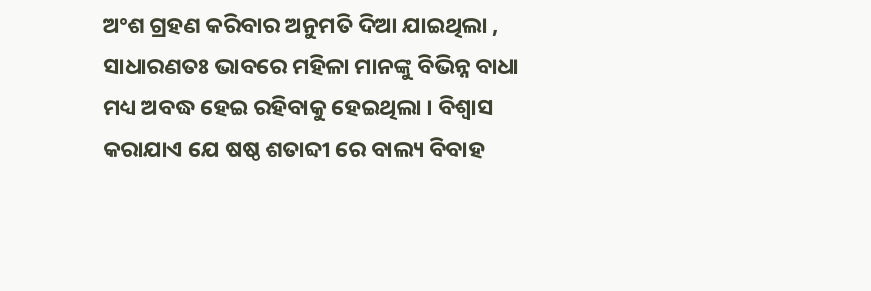ଅଂଶ ଗ୍ରହଣ କରିବାର ଅନୁମତି ଦିଆ ଯାଇଥିଲା , ସାଧାରଣତଃ ଭାବରେ ମହିଳା ମାନଙ୍କୁ ବିଭିନ୍ନ ବାଧା ମଧ୍ୟ ଅବଦ୍ଧ ହେଇ ରହିବାକୁ ହେଇଥିଲା । ବିଶ୍ଵାସ କରାଯାଏ ଯେ ଷଷ୍ଠ ଶତାବ୍ଦୀ ରେ ବାଲ୍ୟ ବିବାହ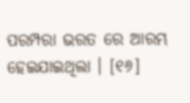ପରମ୍ପରା ଭରତ ରେ ଆରମ୍ଭ ହେଇଯାଇଥିଲା । [୧୬]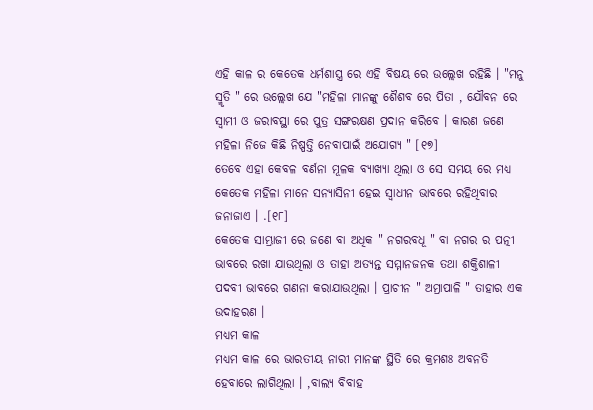ଏହି କାଳ ର କେତେକ ଧର୍ମଶାସ୍ତ୍ର ରେ ଏହି ବିଷୟ ରେ ଉଲ୍ଲେଖ ରହିଛି । "ମନୁ ସ୍ମୃତି " ରେ ଉଲ୍ଲେଖ ଯେ "ମହିଳା ମାନଙ୍କୁ ଶୈଶବ ରେ ପିତା , ଯୌବନ ରେ ସ୍ଵାମୀ ଓ ଜରାବସ୍ଥା ରେ ପୁତ୍ର ସଙ୍ଗରକ୍ଷଣ ପ୍ରଦାନ କରିବେ । କାରଣ ଜଣେ ମହିଳା ନିଜେ କିଛି ନିଷ୍ପତ୍ତି ନେବାପାଇଁ ଅଯୋଗ୍ୟ " [୧୭]
ତେବେ ଏହା କେବଳ ବର୍ଣନା ମୂଳକ ବ୍ୟାଖ୍ୟା ଥିଲା ଓ ସେ ସମୟ ରେ ମଧ୍ୟ କେତେକ ମହିଳା ମାନେ ସନ୍ୟାସିନୀ ହେଇ ସ୍ଵାଧୀନ ଭାବରେ ରହିଥିବାର ଜନାଜାଏ । .[୧୮]
କେତେକ ସାମ୍ଭ୍ରାଜୀ ରେ ଜଣେ ବା ଅଧିକ " ନଗରବଧୂ " ବା ନଗର ର ପତ୍ନୀ ଭାବରେ ରଖା ଯାଉଥିଲା ଓ ତାହା ଅତ୍ୟନ୍ତ ସମ୍ମାନଜନକ ତଥା ଶକ୍ତିଶାଳୀ ପଦବୀ ଭାବରେ ଗଣନା କରାଯାଉଥିଲା । ପ୍ରାଚୀନ " ଅମ୍ରାପାଳି " ତାହାର ଏକ ଉଦାହରଣ ।
ମଧ୍ୟମ କାଳ
ମଧ୍ୟମ କାଳ ରେ ଭାରତୀୟ ନାରୀ ମାନଙ୍କ ସ୍ଥିତି ରେ କ୍ରମଶଃ ଅବନତି ହେବାରେ ଲାଗିଥିଲା । ,ବାଲ୍ୟ ବିବାହ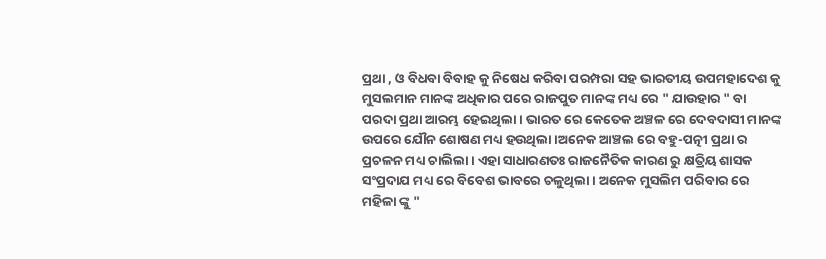ପ୍ରଥା , ଓ ବିଧବା ବିବାହ କୁ ନିଷେଧ କରିବା ପରମ୍ପରା ସହ ଭାରତୀୟ ଉପମହାଦେଶ କୁ ମୁସଲମାନ ମାନଙ୍କ ଅଧିକାର ପରେ ରାଜପୁତ ମାନଙ୍କ ମଧ୍ୟ ରେ " ଯାଉହାର " ବା ପରଦା ପ୍ରଥା ଆରମ୍ଭ ହେଇଥିଲା । ଭାରତ ରେ କେତେକ ଅଞ୍ଚଳ ରେ ଦେବଦାସୀ ମାନଙ୍କ ଉପରେ ଯୌନ ଶୋଷଣ ମଧ୍ୟ ହଉଥିଲା ।ଅନେକ ଆଞ୍ଚଲ ରେ ବହୁ-ପତ୍ନୀ ପ୍ରଥା ର ପ୍ରଚଳନ ମଧ୍ୟ ଚାଲିଲା । ଏହା ସାଧାରଣତଃ ରାଜନୈତିକ କାରଣ ରୁ କ୍ଷତ୍ରିୟ ଶାସକ ସଂପ୍ରଦାଯ ମଧ୍ୟ ରେ ବିବେଶ ଭାବରେ ଚଳୁଥିଲା । ଅନେକ ମୁସଲିମ ପରିବାର ରେ ମହିଳା ଙ୍କୁ "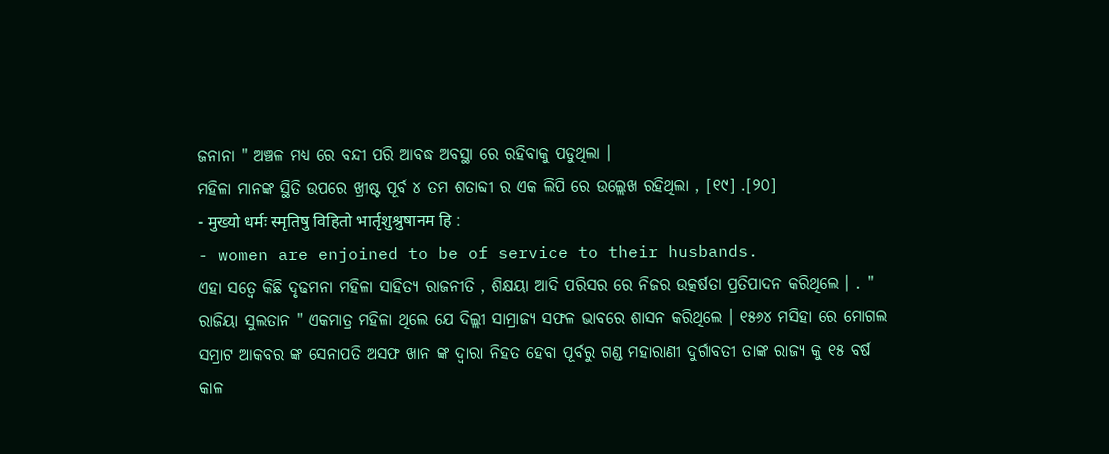ଜନାନା " ଅଞ୍ଚଳ ମଧ୍ୟ ରେ ବନ୍ଦୀ ପରି ଆବଦ୍ଧ ଅବସ୍ଥା ରେ ରହିବାକୁ ପଡୁଥିଲା ।
ମହିଳା ମାନଙ୍କ ସ୍ଥିତି ଉପରେ ଖ୍ରୀଷ୍ଟ ପୂର୍ବ ୪ ତମ ଶତାବ୍ଦୀ ର ଏକ ଲିପି ରେ ଉଲ୍ଲେଖ ରହିଥିଲା , [୧୯] .[୨୦]
- मुख्यो धर्मः स्मृतिषु विहितो भार्तृशुश्रुषानम हि :
- women are enjoined to be of service to their husbands.
ଏହା ସତ୍ବେ କିଛି ଦୃଢମନା ମହିଳା ସାହିତ୍ଯ ରାଜନୀତି , ଶିକ୍ଷୟା ଆଦି ପରିସର ରେ ନିଜର ଉତ୍କର୍ଷତା ପ୍ରତିପାଦନ କରିଥିଲେ । . " ରାଜିୟା ସୁଲତାନ " ଏକମାତ୍ର ମହିଳା ଥିଲେ ଯେ ଦିଲ୍ଲୀ ସାମ୍ରାଜ୍ୟ ସଫଳ ଭାବରେ ଶାସନ କରିଥିଲେ । ୧୫୬୪ ମସିହା ରେ ମୋଗଲ ସମ୍ରାଟ ଆକବର ଙ୍କ ସେନାପତି ଅସଫ ଖାନ ଙ୍କ ଦ୍ଵାରା ନିହତ ହେବା ପୂର୍ବରୁ ଗଣ୍ଡ ମହାରାଣୀ ଦୁର୍ଗାବତୀ ତାଙ୍କ ରାଜ୍ୟ କୁ ୧୫ ବର୍ଷ କାଳ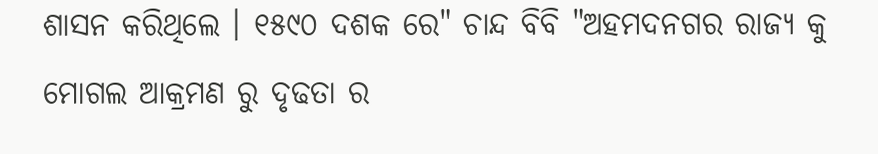ଶାସନ କରିଥିଲେ । ୧୫୯୦ ଦଶକ ରେ" ଚାନ୍ଦ ବିବି "ଅହମଦନଗର ରାଜ୍ୟ କୁ ମୋଗଲ ଆକ୍ରମଣ ରୁ ଦୃଢତା ର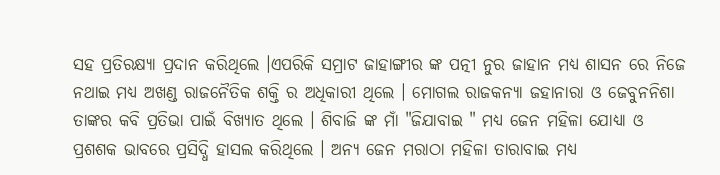ସହ ପ୍ରତିରକ୍ଷ୍ୟା ପ୍ରଦାନ କରିଥିଲେ ।ଏପରିକି ସମ୍ରାଟ ଜାହାଙ୍ଗୀର ଙ୍କ ପତ୍ନୀ ନୁର ଜାହାନ ମଧ୍ୟ ଶାସନ ରେ ନିଜେ ନଥାଇ ମଧ୍ୟ ଅଖଣ୍ଡ ରାଜନୈତିକ ଶକ୍ତି ର ଅଧିକାରୀ ଥିଲେ । ମୋଗଲ ରାଜକନ୍ୟା ଜହାନାରା ଓ ଜେବୁନନିଶା ତାଙ୍କର କବି ପ୍ରତିଭା ପାଇଁ ବିଖ୍ୟାତ ଥିଲେ । ଶିବାଜି ଙ୍କ ମାଁ "ଜିଯାବାଇ " ମଧ୍ୟ ଜେନ ମହିଳା ଯୋଧ୍ୟା ଓ ପ୍ରଶଶକ ଭାବରେ ପ୍ରସିଦ୍ଧି ହାସଲ କରିଥିଲେ । ଅନ୍ୟ ଜେନ ମରାଠା ମହିଳା ତାରାବାଇ ମଧ୍ୟ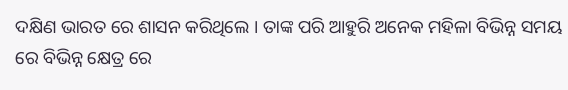ଦକ୍ଷିଣ ଭାରତ ରେ ଶାସନ କରିଥିଲେ । ତାଙ୍କ ପରି ଆହୁରି ଅନେକ ମହିଳା ବିଭିନ୍ନ ସମୟ ରେ ବିଭିନ୍ନ କ୍ଷେତ୍ର ରେ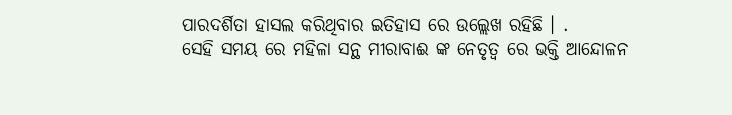ପାରଦର୍ଶିତା ହାସଲ କରିଥିବାର ଇତିହାସ ରେ ଉଲ୍ଲେଖ ରହିଛି । .
ସେହି ସମୟ ରେ ମହିଳା ସନ୍ଥ ମୀରାବାଈ ଙ୍କ ନେତୃତ୍ଵ ରେ ଭକ୍ତି ଆନ୍ଦୋଳନ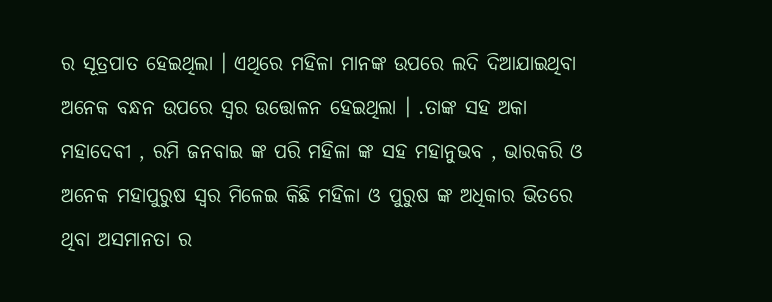ର ସୂତ୍ରପାତ ହେଇଥିଲା । ଏଥିରେ ମହିଳା ମାନଙ୍କ ଉପରେ ଲଦି ଦିଆଯାଇଥିବା ଅନେକ ବନ୍ଧନ ଉପରେ ସ୍ଵର ଉତ୍ତୋଳନ ହେଇଥିଲା । .ତାଙ୍କ ସହ ଅକା ମହାଦେବୀ , ରମି ଜନବାଇ ଙ୍କ ପରି ମହିଳା ଙ୍କ ସହ ମହାନୁଭବ , ଭାରକରି ଓ ଅନେକ ମହାପୁରୁଷ ସ୍ଵର ମିଳେଇ କିଛି ମହିଳା ଓ ପୁରୁଷ ଙ୍କ ଅଧିକାର ଭିତରେ ଥିବା ଅସମାନତା ର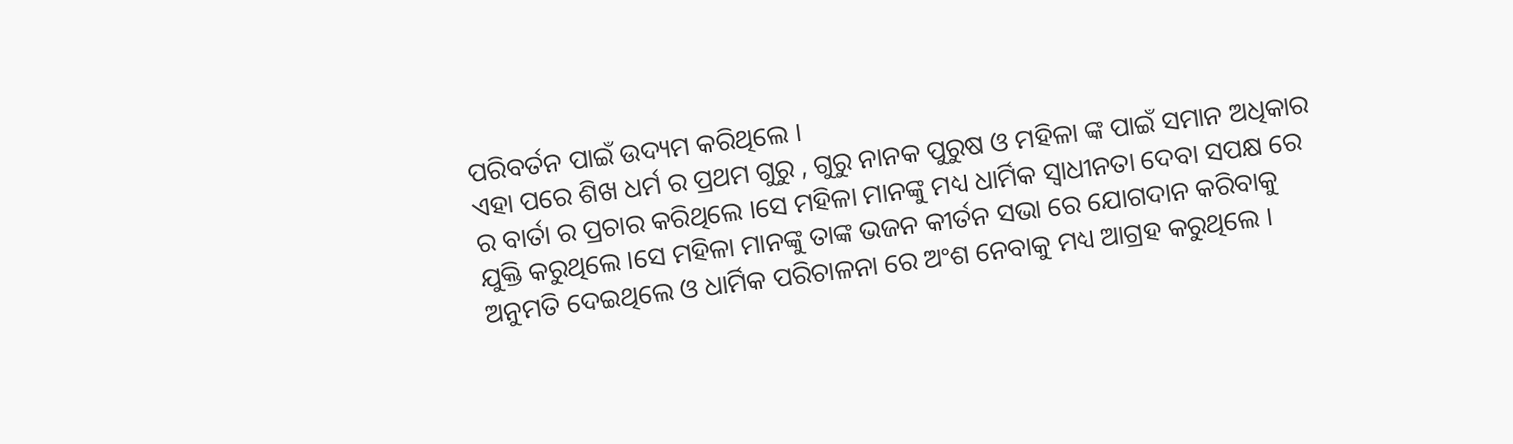ପରିବର୍ତନ ପାଇଁ ଉଦ୍ୟମ କରିଥିଲେ ।
ଏହା ପରେ ଶିଖ ଧର୍ମ ର ପ୍ରଥମ ଗୁରୁ , ଗୁରୁ ନାନକ ପୁରୁଷ ଓ ମହିଳା ଙ୍କ ପାଇଁ ସମାନ ଅଧିକାର ର ବାର୍ତା ର ପ୍ରଚାର କରିଥିଲେ ।ସେ ମହିଳା ମାନଙ୍କୁ ମଧ୍ୟ ଧାର୍ମିକ ସ୍ଵାଧୀନତା ଦେବା ସପକ୍ଷ ରେ ଯୁକ୍ତି କରୁଥିଲେ ।ସେ ମହିଳା ମାନଙ୍କୁ ତାଙ୍କ ଭଜନ କୀର୍ତନ ସଭା ରେ ଯୋଗଦାନ କରିବାକୁ ଅନୁମତି ଦେଇଥିଲେ ଓ ଧାର୍ମିକ ପରିଚାଳନା ରେ ଅଂଶ ନେବାକୁ ମଧ୍ୟ ଆଗ୍ରହ କରୁଥିଲେ ।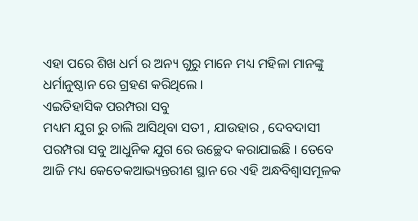ଏହା ପରେ ଶିଖ ଧର୍ମ ର ଅନ୍ୟ ଗୁରୁ ମାନେ ମଧ୍ୟ ମହିଳା ମାନଙ୍କୁ ଧର୍ମାନୁଷ୍ଠାନ ରେ ଗ୍ରହଣ କରିଥିଲେ ।
ଏଇତିହାସିକ ପରମ୍ପରା ସବୁ
ମଧ୍ୟମ ଯୁଗ ରୁ ଚାଲି ଆସିଥିବା ସତୀ , ଯାଉହାର , ଦେବଦାସୀ ପରମ୍ପରା ସବୁ ଆଧୁନିକ ଯୁଗ ରେ ଉଚ୍ଛେଦ କରାଯାଇଛି । ତେବେ ଆଜି ମଧ୍ୟ କେତେକଆଭ୍ୟନ୍ତରୀଣ ସ୍ଥାନ ରେ ଏହି ଅନ୍ଧବିଶ୍ଵାସମୂଳକ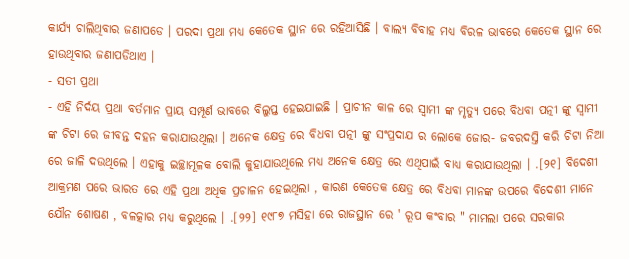କାର୍ଯ୍ୟ ଚାଲିଥିବାର ଜଣାପଡେ । ପରଦା ପ୍ରଥା ମଧ୍ୟ କେତେକ ସ୍ଥାନ ରେ ରହିଆସିଛି । ବାଲ୍ୟ ବିବାହ ମଧ୍ୟ ବିରଳ ଭାବରେ କେତେକ ସ୍ଥାନ ରେ ହାଉଥିବାର ଜଣାପଡିଥାଏ ।
- ସତୀ ପ୍ରଥା
- ଏହି ନିର୍ଦୟ ପ୍ରଥା ବର୍ତମାନ ପ୍ରାୟ ସମ୍ପୂର୍ଣ ଭାବରେ ବିଲୁପ୍ତ ହେଇଯାଇଛି । ପ୍ରାଚୀନ କାଳ ରେ ସ୍ଵାମୀ ଙ୍କ ମୃତ୍ୟୁ ପରେ ବିଧବା ପତ୍ନୀ ଙ୍କୁ ସ୍ଵାମୀ ଙ୍କ ଚିଟା ରେ ଜୀବନ୍ତ ଦହନ କରାଯାଉଥିଲା । ଅନେକ କ୍ଷେତ୍ର ରେ ବିଧବା ପତ୍ନୀ ଙ୍କୁ ସଂପ୍ରଦାଯ ର ଲୋକେ ଜୋର- ଜବରଦସ୍ତି କରି ଚିଟା ନିଆ ରେ ଜାଳି ଦଉଥିଲେ । ଏହାକୁ ଇଚ୍ଛାମୂଳକ ବୋଲି କୁହାଯାଉଥିଲେ ମଧ୍ୟ ଅନେକ କ୍ଷେତ୍ର ରେ ଏଥିପାଇଁ ବାଧ୍ୟ କରାଯାଉଥିଲା । .[୨୧] ବିଦେଶୀ ଆକ୍ରମଣ ପରେ ଭାରତ ରେ ଏହି ପ୍ରଥା ଅଧିକ ପ୍ରଚାଳନ ହେଇଥିଲା , କାରଣ କେତେକ କ୍ଷେତ୍ର ରେ ବିଧବା ମାନଙ୍କ ଉପରେ ବିଦେଶୀ ମାନେ ଯୌନ ଶୋଷଣ , ବଳତ୍କାର ମଧ୍ୟ କରୁଥିଲେ । .[୨୨] ୧୯୮୭ ମସିହା ରେ ରାଜସ୍ଥାନ ରେ ' ରୂପ କଂବାର " ମାମଲା ପରେ ସରକାର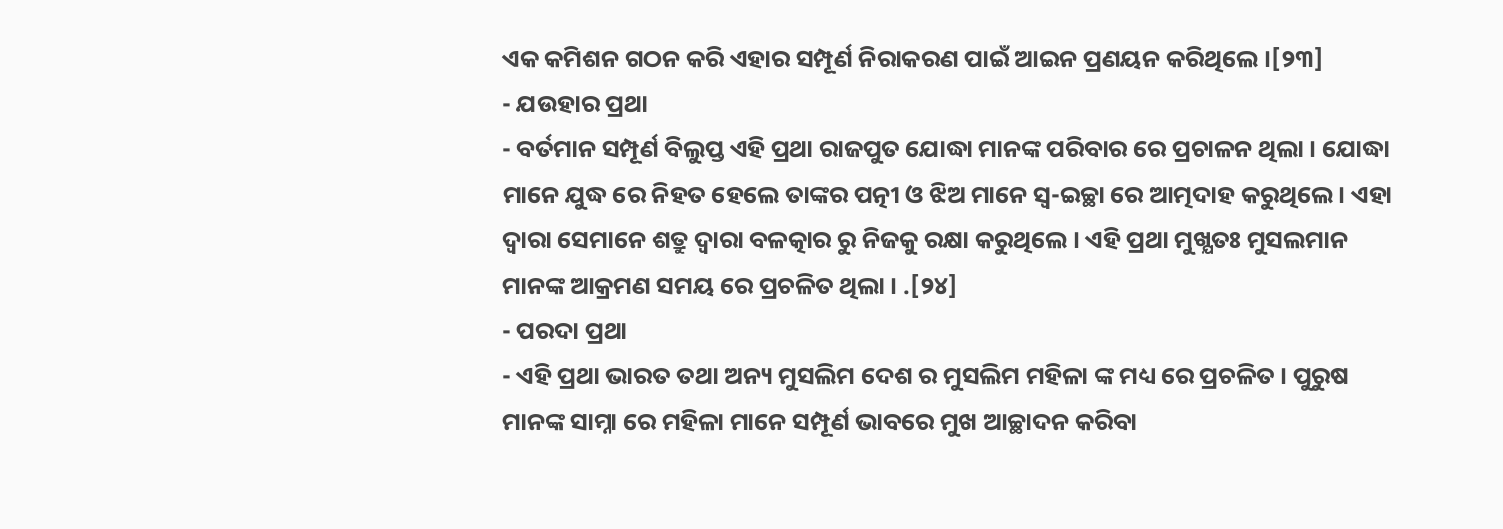ଏକ କମିଶନ ଗଠନ କରି ଏହାର ସମ୍ପୂର୍ଣ ନିରାକରଣ ପାଇଁ ଆଇନ ପ୍ରଣୟନ କରିଥିଲେ ।[୨୩]
- ଯଉହାର ପ୍ରଥା
- ବର୍ତମାନ ସମ୍ପୂର୍ଣ ବିଲୁପ୍ତ ଏହି ପ୍ରଥା ରାଜପୁତ ଯୋଦ୍ଧା ମାନଙ୍କ ପରିବାର ରେ ପ୍ରଚାଳନ ଥିଲା । ଯୋଦ୍ଧା ମାନେ ଯୁଦ୍ଧ ରେ ନିହତ ହେଲେ ତାଙ୍କର ପତ୍ନୀ ଓ ଝିଅ ମାନେ ସ୍ଵ-ଇଚ୍ଛା ରେ ଆତ୍ମଦାହ କରୁଥିଲେ । ଏହା ଦ୍ଵାରା ସେମାନେ ଶତ୍ରୁ ଦ୍ଵାରା ବଳତ୍କାର ରୁ ନିଜକୁ ରକ୍ଷା କରୁଥିଲେ । ଏହି ପ୍ରଥା ମୁଖ୍ଯତଃ ମୁସଲମାନ ମାନଙ୍କ ଆକ୍ରମଣ ସମୟ ରେ ପ୍ରଚଳିତ ଥିଲା । .[୨୪]
- ପରଦା ପ୍ରଥା
- ଏହି ପ୍ରଥା ଭାରତ ତଥା ଅନ୍ୟ ମୁସଲିମ ଦେଶ ର ମୁସଲିମ ମହିଳା ଙ୍କ ମଧ୍ୟ ରେ ପ୍ରଚଳିତ । ପୁରୁଷ ମାନଙ୍କ ସାମ୍ନା ରେ ମହିଳା ମାନେ ସମ୍ପୂର୍ଣ ଭାବରେ ମୁଖ ଆଚ୍ଛାଦନ କରିବା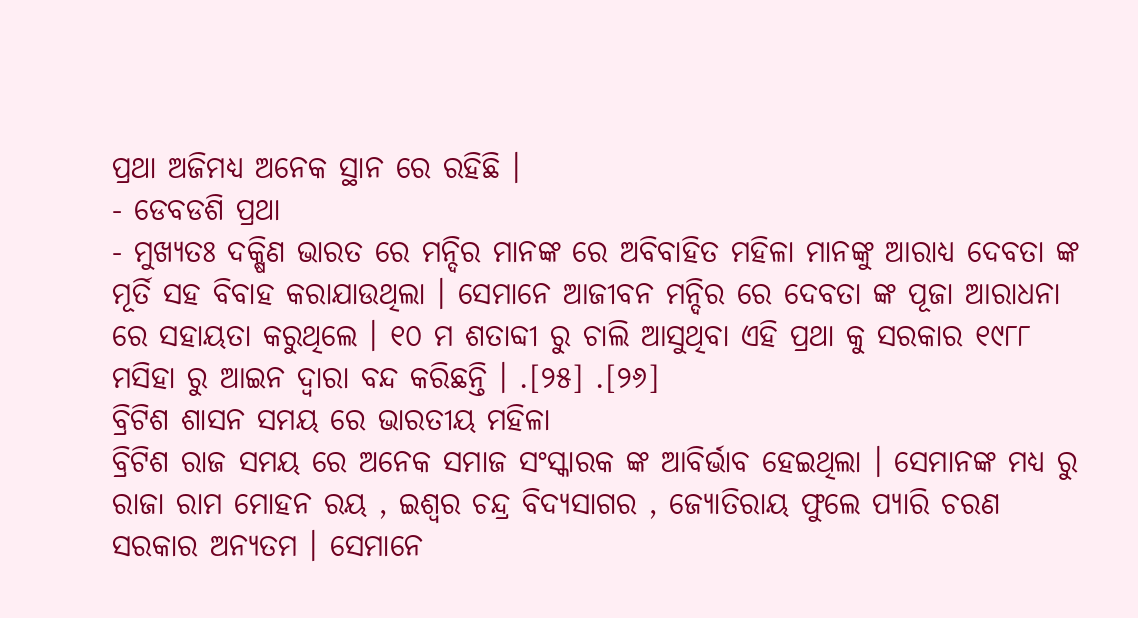ପ୍ରଥା ଅଜିମଧ୍ୟ ଅନେକ ସ୍ଥାନ ରେ ରହିଛି ।
- ଡେବଡଶି ପ୍ରଥା
- ମୁଖ୍ଯତଃ ଦକ୍ଷିଣ ଭାରତ ରେ ମନ୍ଦିର ମାନଙ୍କ ରେ ଅବିବାହିତ ମହିଳା ମାନଙ୍କୁ ଆରାଧ୍ୟ ଦେବତା ଙ୍କ ମୂର୍ତି ସହ ବିବାହ କରାଯାଉଥିଲା । ସେମାନେ ଆଜୀବନ ମନ୍ଦିର ରେ ଦେବତା ଙ୍କ ପୂଜା ଆରାଧନା ରେ ସହାୟତା କରୁଥିଲେ । ୧୦ ମ ଶତାବ୍ଦୀ ରୁ ଚାଲି ଆସୁଥିବା ଏହି ପ୍ରଥା କୁ ସରକାର ୧୯୮୮ ମସିହା ରୁ ଆଇନ ଦ୍ଵାରା ବନ୍ଦ କରିଛନ୍ତି । .[୨୫] .[୨୬]
ବ୍ରିଟିଶ ଶାସନ ସମୟ ରେ ଭାରତୀୟ ମହିଳା
ବ୍ରିଟିଶ ରାଜ ସମୟ ରେ ଅନେକ ସମାଜ ସଂସ୍କାରକ ଙ୍କ ଆବିର୍ଭାବ ହେଇଥିଲା । ସେମାନଙ୍କ ମଧ୍ୟ ରୁ ରାଜା ରାମ ମୋହନ ରୟ , ଇଶ୍ଵର ଚନ୍ଦ୍ର ବିଦ୍ୟସାଗର , ଜ୍ୟୋତିରାୟ ଫୁଲେ ପ୍ୟାରି ଚରଣ ସରକାର ଅନ୍ୟତମ । ସେମାନେ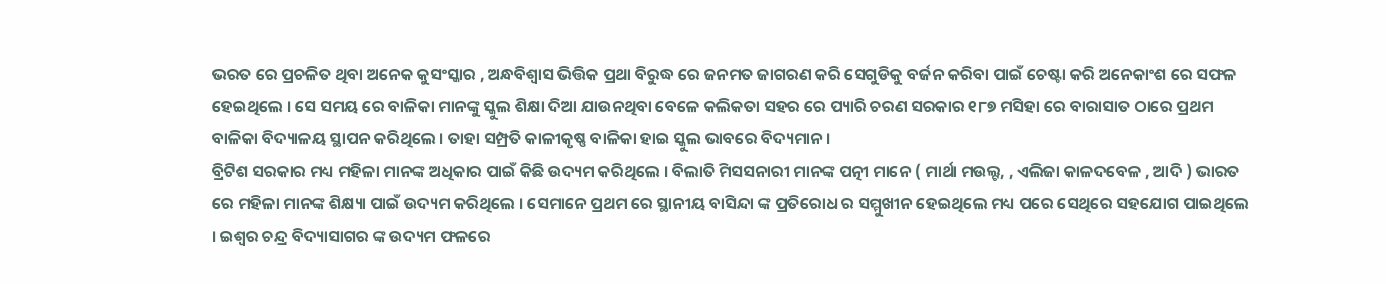ଭରତ ରେ ପ୍ରଚଳିତ ଥିବା ଅନେକ କୁସଂସ୍କାର , ଅନ୍ଧବିଶ୍ଵାସ ଭିତ୍ତିକ ପ୍ରଥା ବିରୁଦ୍ଧ ରେ ଜନମତ ଜାଗରଣ କରି ସେଗୁଡିକୁ ବର୍ଜନ କରିବା ପାଇଁ ଚେଷ୍ଟା କରି ଅନେକାଂଶ ରେ ସଫଳ ହେଇଥିଲେ । ସେ ସମୟ ରେ ବାଳିକା ମାନଙ୍କୁ ସ୍କୁଲ ଶିକ୍ଷା ଦିଆ ଯାଉନଥିବା ବେଳେ କଲିକତା ସହର ରେ ପ୍ୟାରି ଚରଣ ସରକାର ୧୮୭ ମସିହା ରେ ବାରାସାତ ଠାରେ ପ୍ରଥମ ବାଳିକା ବିଦ୍ୟାଳୟ ସ୍ଥାପନ କରିଥିଲେ । ତାହା ସମ୍ପ୍ରତି କାଳୀକୃଷ୍ଣ ବାଳିକା ହାଇ ସ୍କୁଲ ଭାବରେ ବିଦ୍ୟମାନ ।
ବ୍ରିଟିଶ ସରକାର ମଧ୍ୟ ମହିଳା ମାନଙ୍କ ଅଧିକାର ପାଇଁ କିଛି ଉଦ୍ୟମ କରିଥିଲେ । ବିଲାତି ମିସସନାରୀ ମାନଙ୍କ ପତ୍ନୀ ମାନେ ( ମାର୍ଥା ମଉଲ୍ଟ, , ଏଲିଜା କାଳଦବେଳ , ଆଦି ) ଭାରତ ରେ ମହିଳା ମାନଙ୍କ ଶିକ୍ଷ୍ୟା ପାଇଁ ଉଦ୍ୟମ କରିଥିଲେ । ସେମାନେ ପ୍ରଥମ ରେ ସ୍ଥାନୀୟ ବାସିନ୍ଦା ଙ୍କ ପ୍ରତିରୋଧ ର ସମ୍ମୁଖୀନ ହେଇଥିଲେ ମଧ୍ୟ ପରେ ସେଥିରେ ସହଯୋଗ ପାଇଥିଲେ । ଇଶ୍ଵର ଚନ୍ଦ୍ର ବିଦ୍ୟାସାଗର ଙ୍କ ଉଦ୍ୟମ ଫଳରେ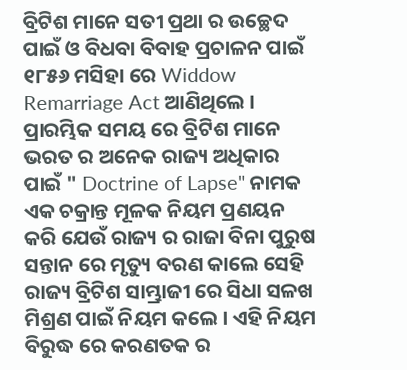ବ୍ରିଟିଶ ମାନେ ସତୀ ପ୍ରଥା ର ଉଚ୍ଛେଦ ପାଇଁ ଓ ବିଧବା ବିବାହ ପ୍ରଚାଳନ ପାଇଁ ୧୮୫୬ ମସିହା ରେ Widdow Remarriage Act ଆଣିଥିଲେ ।
ପ୍ରାରମ୍ଭିକ ସମୟ ରେ ବ୍ରିଟିଶ ମାନେ ଭରତ ର ଅନେକ ରାଜ୍ୟ ଅଧିକାର ପାଇଁ " Doctrine of Lapse" ନାମକ ଏକ ଚକ୍ରାନ୍ତ ମୂଳକ ନିୟମ ପ୍ରଣୟନ କରି ଯେଉଁ ରାଜ୍ୟ ର ରାଜା ବିନା ପୁରୁଷ ସନ୍ତାନ ରେ ମୃତ୍ୟୁ ବରଣ କାଲେ ସେହି ରାଜ୍ୟ ବ୍ରିଟିଶ ସାମ୍ଭ୍ରାଜୀ ରେ ସିଧା ସଳଖ ମିଶ୍ରଣ ପାଇଁ ନିୟମ କଲେ । ଏହି ନିୟମ ବିରୁଦ୍ଧ ରେ କରଣତକ ର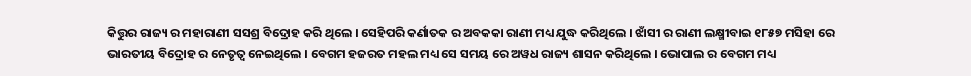କିତ୍ତୁର ରାଜ୍ୟ ର ମହାରାଣୀ ସସଶ୍ର ବିଦ୍ରୋହ କରି ଥିଲେ । ସେହିପରି କର୍ଣାତକ ର ଅବକକା ରାଣୀ ମଧ୍ୟ ଯୁଦ୍ଧ କରିଥିଲେ । ଝାଁସୀ ର ରାଣୀ ଲକ୍ଷ୍ମୀବାଇ ୧୮୫୭ ମସିହା ରେ ଭାରତୀୟ ବିଦ୍ରୋହ ର ନେତୃତ୍ଵ ନେଇଥିଲେ । ବେଗମ ହଜରତ ମହଲ ମଧ୍ୟ ସେ ସମୟ ରେ ଅୱଧ ରାଜ୍ୟ ଶାସନ କରିଥିଲେ । ଭୋପାଲ ର ବେଗମ ମଧ୍ୟ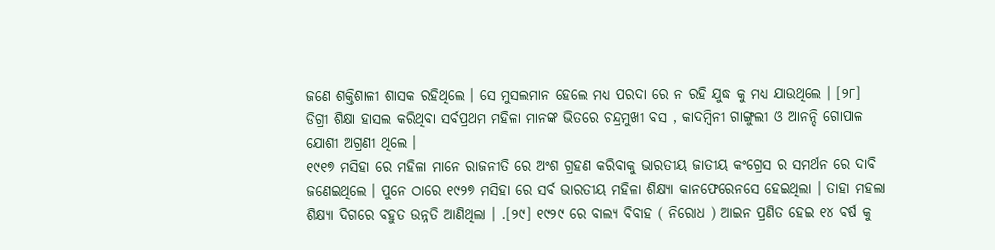ଜଣେ ଶକ୍ତିଶାଳୀ ଶାସକ ରହିଥିଲେ । ସେ ମୁସଲମାନ ହେଲେ ମଧ୍ୟ ପରଦା ରେ ନ ରହି ଯୁଦ୍ଧ କୁ ମଧ୍ୟ ଯାଉଥିଲେ । [୨୮]
ଡିଗ୍ରୀ ଶିକ୍ଷା ହାସଲ କରିଥିବା ସର୍ବପ୍ରଥମ ମହିଳା ମାନଙ୍କ ଭିତରେ ଚନ୍ଦ୍ରମୁଖୀ ବସ , କାଦମ୍ବିନୀ ଗାଙ୍ଗୁଲୀ ଓ ଆନନ୍ଦି ଗୋପାଳ ଯୋଶୀ ଅଗ୍ରଣୀ ଥିଲେ ।
୧୯୧୭ ମସିହା ରେ ମହିଳା ମାନେ ରାଜନୀତି ରେ ଅଂଶ ଗ୍ରହଣ କରିବାକୁ ଭାରତୀୟ ଜାତୀୟ କଂଗ୍ରେସ ର ସମର୍ଥନ ରେ ଦାବି ଜଣେଇଥିଲେ । ପୁନେ ଠାରେ ୧୯୨୭ ମସିହା ରେ ସର୍ବ ଭାରତୀୟ ମହିଳା ଶିକ୍ଷ୍ୟା କାନଫେରେନସେ ହେଇଥିଲା । ତାହା ମହଲା ଶିକ୍ଷ୍ୟା ଦିଗରେ ବହୁତ ଉନ୍ନତି ଆଣିଥିଲା । .[୨୯] ୧୯୨୯ ରେ ବାଲ୍ୟ ବିବାହ ( ନିରୋଧ ) ଆଇନ ପ୍ରଣିତ ହେଇ ୧୪ ବର୍ଷ କୁ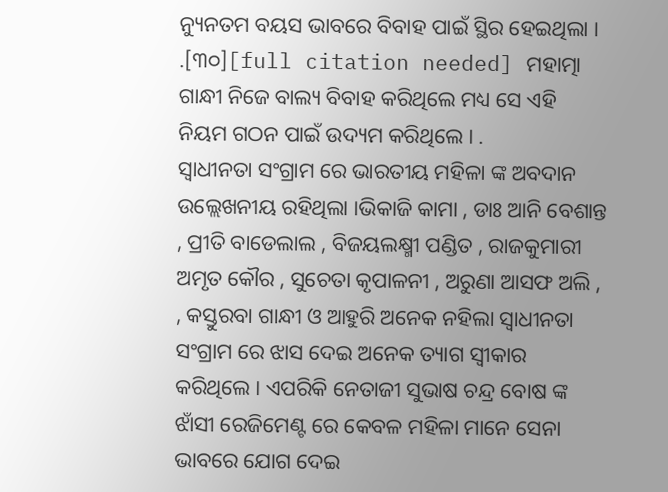ନ୍ୟୁନତମ ବୟସ ଭାବରେ ବିବାହ ପାଇଁ ସ୍ଥିର ହେଇଥିଲା । .[୩୦][full citation needed] ମହାତ୍ମା ଗାନ୍ଧୀ ନିଜେ ବାଲ୍ୟ ବିବାହ କରିଥିଲେ ମଧ୍ୟ ସେ ଏହି ନିୟମ ଗଠନ ପାଇଁ ଉଦ୍ୟମ କରିଥିଲେ । .
ସ୍ଵାଧୀନତା ସଂଗ୍ରାମ ରେ ଭାରତୀୟ ମହିଳା ଙ୍କ ଅବଦାନ ଉଲ୍ଲେଖନୀୟ ରହିଥିଲା ।ଭିକାଜି କାମା , ଡାଃ ଆନି ବେଶାନ୍ତ , ପ୍ରୀତି ବାଡେଲାଲ , ବିଜୟଲକ୍ଷ୍ମୀ ପଣ୍ଡିତ , ରାଜକୁମାରୀ ଅମୃତ କୌର , ସୁଚେତା କୃପାଳନୀ , ଅରୁଣା ଆସଫ ଅଲି , , କସ୍ତୁରବା ଗାନ୍ଧୀ ଓ ଆହୁରି ଅନେକ ନହିଲା ସ୍ଵାଧୀନତା ସଂଗ୍ରାମ ରେ ଝାସ ଦେଇ ଅନେକ ତ୍ୟାଗ ସ୍ଵୀକାର କରିଥିଲେ । ଏପରିକି ନେତାଜୀ ସୁଭାଷ ଚନ୍ଦ୍ର ବୋଷ ଙ୍କ ଝାଁସୀ ରେଜିମେଣ୍ଟ ରେ କେବଳ ମହିଳା ମାନେ ସେନା ଭାବରେ ଯୋଗ ଦେଇ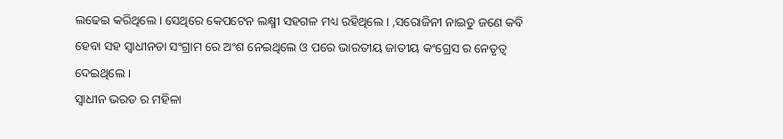ଲଢେଇ କରିଥିଲେ । ସେଥିରେ କେପଟେନ ଲକ୍ଷ୍ମୀ ସହଗଳ ମଧ୍ୟ ରହିଥିଲେ । ,ସରୋଜିନୀ ନାଇଡୁ ଜଣେ କବି ହେବା ସହ ସ୍ଵାଧୀନତା ସଂଗ୍ରାମ ରେ ଅଂଶ ନେଇଥିଲେ ଓ ପରେ ଭାରତୀୟ ଜାତୀୟ କଂଗ୍ରେସ ର ନେତୃତ୍ଵ ଦେଇଥିଲେ ।
ସ୍ଵାଧୀନ ଭରତ ର ମହିଳା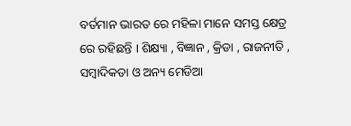ବର୍ତମାନ ଭାରତ ରେ ମହିଳା ମାନେ ସମସ୍ତ କ୍ଷେତ୍ର ରେ ରହିଛନ୍ତି । ଶିକ୍ଷ୍ୟା , ବିଜ୍ଞାନ , କ୍ରିଡା , ରାଜନୀତି , ସମ୍ବାଦିକତା ଓ ଅନ୍ୟ ମେଡିଆ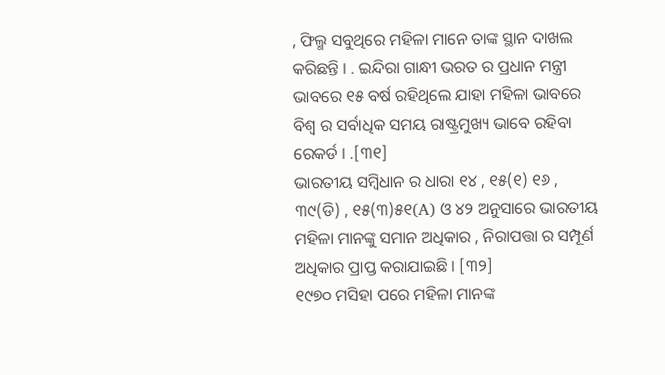, ଫିଲ୍ମ ସବୁଥିରେ ମହିଳା ମାନେ ତାଙ୍କ ସ୍ଥାନ ଦାଖଲ କରିଛନ୍ତି । . ଇନ୍ଦିରା ଗାନ୍ଧୀ ଭରତ ର ପ୍ରଧାନ ମନ୍ତ୍ରୀ ଭାବରେ ୧୫ ବର୍ଷ ରହିଥିଲେ ଯାହା ମହିଳା ଭାବରେ ବିଶ୍ଵ ର ସର୍ବାଧିକ ସମୟ ରାଷ୍ଟ୍ରମୁଖ୍ୟ ଭାବେ ରହିବା ରେକର୍ଡ । .[୩୧]
ଭାରତୀୟ ସମ୍ବିଧାନ ର ଧାରା ୧୪ , ୧୫(୧) ୧୬ , ୩୯(ଡି) , ୧୫(୩)୫୧(A) ଓ ୪୨ ଅନୁସାରେ ଭାରତୀୟ ମହିଳା ମାନଙ୍କୁ ସମାନ ଅଧିକାର , ନିରାପତ୍ତା ର ସମ୍ପୂର୍ଣ ଅଧିକାର ପ୍ରାପ୍ତ କରାଯାଇଛି । [୩୨]
୧୯୭୦ ମସିହା ପରେ ମହିଳା ମାନଙ୍କ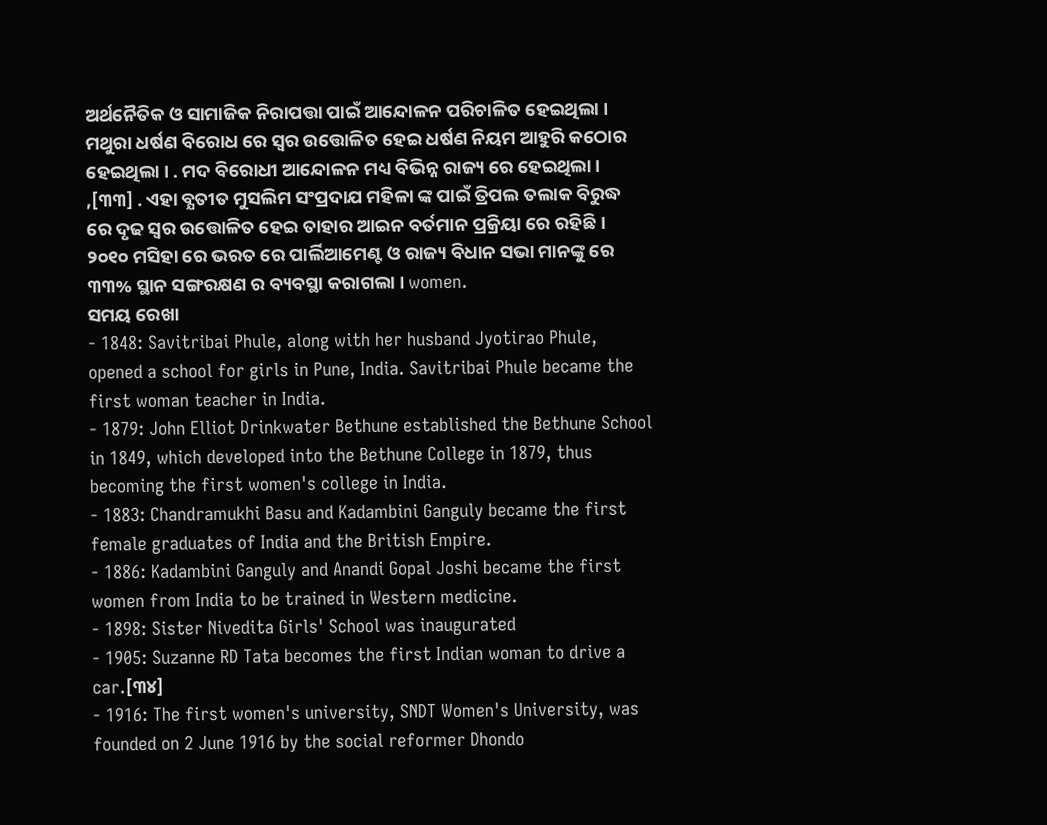ଅର୍ଥନୈତିକ ଓ ସାମାଜିକ ନିରାପତ୍ତା ପାଇଁ ଆନ୍ଦୋଳନ ପରିଚାଳିତ ହେଇଥିଲା । ମଥୁରା ଧର୍ଷଣ ବିରୋଧ ରେ ସ୍ଵର ଉତ୍ତୋଳିତ ହେଇ ଧର୍ଷଣ ନିୟମ ଆହୁରି କଠୋର ହେଇଥିଲା । . ମଦ ବିରୋଧୀ ଆନ୍ଦୋଳନ ମଧ୍ୟ ବିଭିନ୍ନ ରାଜ୍ୟ ରେ ହେଇଥିଲା ।
,[୩୩] . ଏହା ବ୍ଯତୀତ ମୁସଲିମ ସଂପ୍ରଦାଯ ମହିଳା ଙ୍କ ପାଇଁ ତ୍ରିପଲ ତଲାକ ବିରୁଦ୍ଧ ରେ ଦୃଢ ସ୍ଵର ଉତ୍ତୋଳିତ ହେଇ ତାହାର ଆଇନ ବର୍ତମାନ ପ୍ରକ୍ରିୟା ରେ ରହିଛି ।
୨୦୧୦ ମସିହା ରେ ଭରତ ରେ ପାର୍ଲିଆମେଣ୍ଟ ଓ ରାଜ୍ୟ ବିଧାନ ସଭା ମାନଙ୍କୁ ରେ ୩୩% ସ୍ଥାନ ସଙ୍ଗରକ୍ଷଣ ର ବ୍ୟବସ୍ଥା କରାଗଲା । women.
ସମୟ ରେଖା
- 1848: Savitribai Phule, along with her husband Jyotirao Phule, opened a school for girls in Pune, India. Savitribai Phule became the first woman teacher in India.
- 1879: John Elliot Drinkwater Bethune established the Bethune School in 1849, which developed into the Bethune College in 1879, thus becoming the first women's college in India.
- 1883: Chandramukhi Basu and Kadambini Ganguly became the first female graduates of India and the British Empire.
- 1886: Kadambini Ganguly and Anandi Gopal Joshi became the first women from India to be trained in Western medicine.
- 1898: Sister Nivedita Girls' School was inaugurated
- 1905: Suzanne RD Tata becomes the first Indian woman to drive a car.[୩୪]
- 1916: The first women's university, SNDT Women's University, was founded on 2 June 1916 by the social reformer Dhondo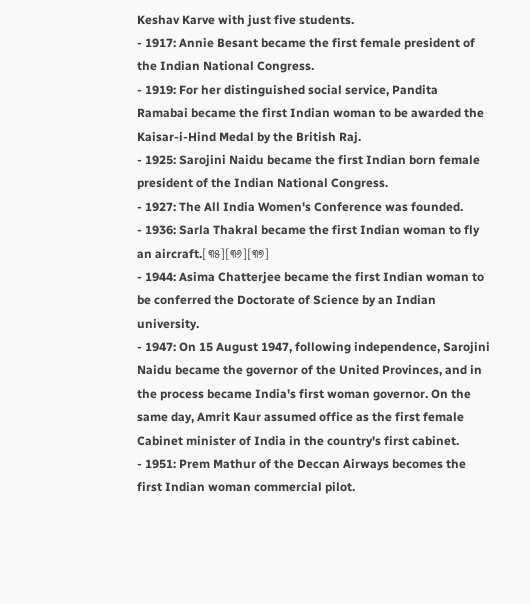Keshav Karve with just five students.
- 1917: Annie Besant became the first female president of the Indian National Congress.
- 1919: For her distinguished social service, Pandita Ramabai became the first Indian woman to be awarded the Kaisar-i-Hind Medal by the British Raj.
- 1925: Sarojini Naidu became the first Indian born female president of the Indian National Congress.
- 1927: The All India Women's Conference was founded.
- 1936: Sarla Thakral became the first Indian woman to fly an aircraft.[୩୫][୩୬][୩୭]
- 1944: Asima Chatterjee became the first Indian woman to be conferred the Doctorate of Science by an Indian university.
- 1947: On 15 August 1947, following independence, Sarojini Naidu became the governor of the United Provinces, and in the process became India's first woman governor. On the same day, Amrit Kaur assumed office as the first female Cabinet minister of India in the country's first cabinet.
- 1951: Prem Mathur of the Deccan Airways becomes the first Indian woman commercial pilot.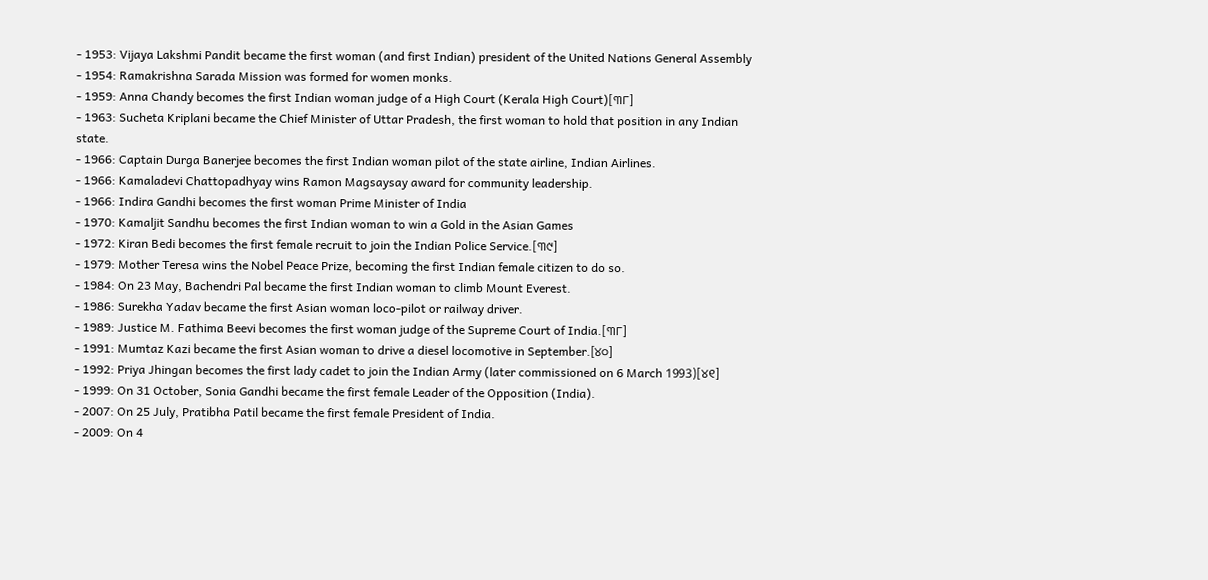- 1953: Vijaya Lakshmi Pandit became the first woman (and first Indian) president of the United Nations General Assembly
- 1954: Ramakrishna Sarada Mission was formed for women monks.
- 1959: Anna Chandy becomes the first Indian woman judge of a High Court (Kerala High Court)[୩୮]
- 1963: Sucheta Kriplani became the Chief Minister of Uttar Pradesh, the first woman to hold that position in any Indian state.
- 1966: Captain Durga Banerjee becomes the first Indian woman pilot of the state airline, Indian Airlines.
- 1966: Kamaladevi Chattopadhyay wins Ramon Magsaysay award for community leadership.
- 1966: Indira Gandhi becomes the first woman Prime Minister of India
- 1970: Kamaljit Sandhu becomes the first Indian woman to win a Gold in the Asian Games
- 1972: Kiran Bedi becomes the first female recruit to join the Indian Police Service.[୩୯]
- 1979: Mother Teresa wins the Nobel Peace Prize, becoming the first Indian female citizen to do so.
- 1984: On 23 May, Bachendri Pal became the first Indian woman to climb Mount Everest.
- 1986: Surekha Yadav became the first Asian woman loco-pilot or railway driver.
- 1989: Justice M. Fathima Beevi becomes the first woman judge of the Supreme Court of India.[୩୮]
- 1991: Mumtaz Kazi became the first Asian woman to drive a diesel locomotive in September.[୪୦]
- 1992: Priya Jhingan becomes the first lady cadet to join the Indian Army (later commissioned on 6 March 1993)[୪୧]
- 1999: On 31 October, Sonia Gandhi became the first female Leader of the Opposition (India).
- 2007: On 25 July, Pratibha Patil became the first female President of India.
- 2009: On 4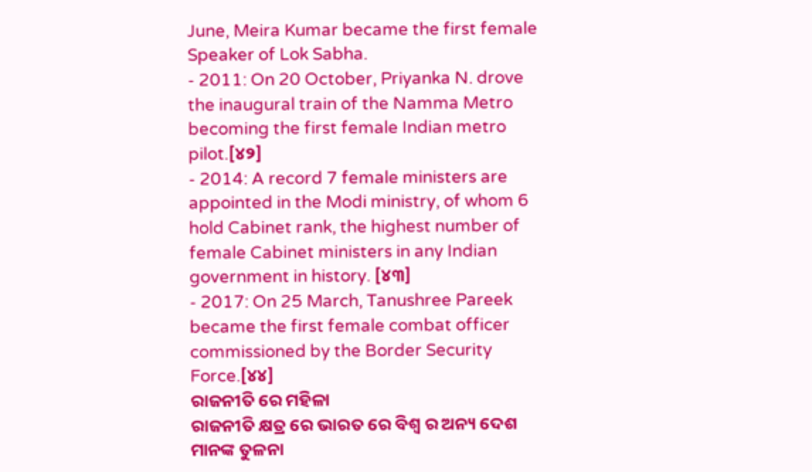June, Meira Kumar became the first female Speaker of Lok Sabha.
- 2011: On 20 October, Priyanka N. drove the inaugural train of the Namma Metro becoming the first female Indian metro pilot.[୪୨]
- 2014: A record 7 female ministers are appointed in the Modi ministry, of whom 6 hold Cabinet rank, the highest number of female Cabinet ministers in any Indian government in history. [୪୩]
- 2017: On 25 March, Tanushree Pareek became the first female combat officer commissioned by the Border Security Force.[୪୪]
ରାଜନୀତି ରେ ମହିଳା
ରାଜନୀତି କ୍ଷତ୍ର ରେ ଭାରତ ରେ ବିଶ୍ଵ ର ଅନ୍ୟ ଦେଶ ମାନଙ୍କ ତୁଳନା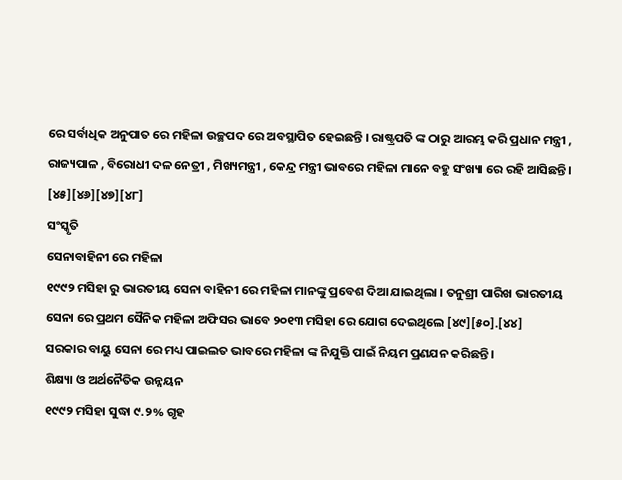ରେ ସର୍ବାଧିକ ଅନୁପାତ ରେ ମହିଳା ଉଚ୍ଛପଦ ରେ ଅବସ୍ଥାପିତ ହେଇଛନ୍ତି । ରାଷ୍ଟ୍ରପତି ଙ୍କ ଠାରୁ ଆରମ୍ଭ କରି ପ୍ରଧାନ ମନ୍ତ୍ରୀ , ରାଜ୍ୟପାଳ , ବିରୋଧୀ ଦଳ ନେତ୍ରୀ , ମିଖ୍ୟମନ୍ତ୍ରୀ , କେନ୍ଦ୍ର ମନ୍ତ୍ରୀ ଭାବରେ ମହିଳା ମାନେ ବହୁ ସଂଖ୍ୟା ରେ ରହି ଆସିଛନ୍ତି । [୪୫][୪୬][୪୭][୪୮]
ସଂସ୍କୃତି
ସେନାବାହିନୀ ରେ ମହିଳା
୧୯୯୨ ମସିହା ରୁ ଭାରତୀୟ ସେନା ବାହିନୀ ରେ ମହିଳା ମାନଙ୍କୁ ପ୍ରବେଶ ଦିଆ ଯାଇଥିଲା । ତନୁଶ୍ରୀ ପାରିଖ ଭାରତୀୟ ସେନା ରେ ପ୍ରଥମ ସୈନିକ ମହିଳା ଅଫିସର ଭାବେ ୨୦୧୩ ମସିହା ରେ ଯୋଗ ଦେଇଥିଲେ [୪୯][୫୦].[୪୪]
ସରକାର ବାୟୁ ସେନା ରେ ମଧ୍ୟ ପାଇଲତ ଭାବରେ ମହିଳା ଙ୍କ ନିଯୁକ୍ତି ପାଇଁ ନିୟମ ପ୍ରଣଯନ କରିଛନ୍ତି ।
ଶିକ୍ଷ୍ୟା ଓ ଅର୍ଥନୈତିକ ଉନ୍ନୟନ
୧୯୯୨ ମସିହା ସୁଦ୍ଧା ୯.୨% ଗୃହ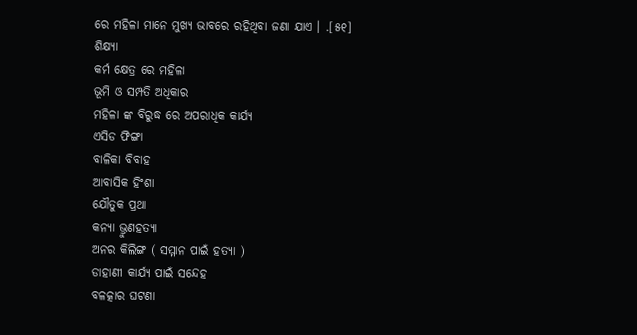ରେ ମହିଳା ମାନେ ମୁଖ୍ୟ ଭାବରେ ରହିଥିବା ଜଣା ଯାଏ । .[୫୧]
ଶିକ୍ଷ୍ୟା
କର୍ମ କ୍ଷେତ୍ର ରେ ମହିଳା
ଭୂମି ଓ ସମ୍ପତି ଅଧିକାର
ମହିଳା ଙ୍କ ବିରୁଦ୍ଧ ରେ ଅପରାଧିକ କାର୍ଯ୍ୟ
ଏସିଡ ଫିଙ୍ଗା
ବାଳିକା ବିବାହ
ଆବାସିକ ହିଂଶା
ଯୌତୁକ ପ୍ରଥା
କନ୍ୟା ଭ୍ରୁଣହତ୍ୟା
ଅନର କିଲିଙ୍ଗ ( ସମ୍ମାନ ପାଇଁ ହତ୍ୟା )
ଡାହାଣୀ କାର୍ଯ୍ୟ ପାଇଁ ସନ୍ଦେହ
ବଳତ୍କାର ଘଟଣା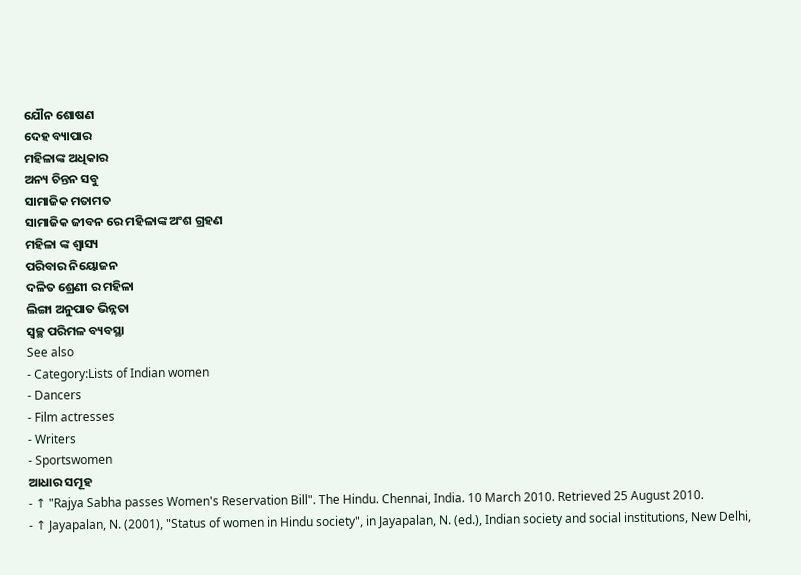ଯୌନ ଶୋଷଣ
ଦେହ ବ୍ୟାପାର
ମହିଳାଙ୍କ ଅଧିକାର
ଅନ୍ୟ ଚିନ୍ତନ ସବୁ
ସାମାଜିକ ମତାମତ
ସାମାଜିକ ଜୀବନ ରେ ମହିଳାଙ୍କ ଅଂଶ ଗ୍ରହଣ
ମହିଳା ଙ୍କ ଶ୍ଵାସ୍ୟ
ପରିବାର ନିୟୋଜନ
ଦଳିତ ଶ୍ରେଣୀ ର ମହିଳା
ଲିଙ୍ଗା ଅନୁପାତ ଭିନ୍ନତା
ସ୍ବଚ୍ଛ ପରିମଳ ବ୍ୟବସ୍ଥା
See also
- Category:Lists of Indian women
- Dancers
- Film actresses
- Writers
- Sportswomen
ଆଧାର ସମୂହ
- ↑ "Rajya Sabha passes Women's Reservation Bill". The Hindu. Chennai, India. 10 March 2010. Retrieved 25 August 2010.
- ↑ Jayapalan, N. (2001), "Status of women in Hindu society", in Jayapalan, N. (ed.), Indian society and social institutions, New Delhi,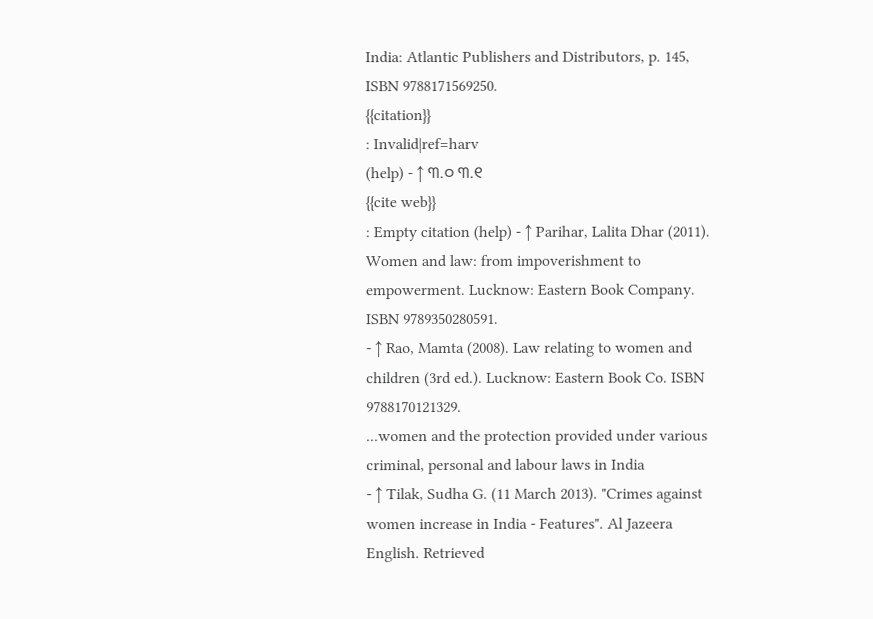India: Atlantic Publishers and Distributors, p. 145, ISBN 9788171569250.
{{citation}}
: Invalid|ref=harv
(help) - ↑ ୩.୦ ୩.୧
{{cite web}}
: Empty citation (help) - ↑ Parihar, Lalita Dhar (2011). Women and law: from impoverishment to empowerment. Lucknow: Eastern Book Company. ISBN 9789350280591.
- ↑ Rao, Mamta (2008). Law relating to women and children (3rd ed.). Lucknow: Eastern Book Co. ISBN 9788170121329.
...women and the protection provided under various criminal, personal and labour laws in India
- ↑ Tilak, Sudha G. (11 March 2013). "Crimes against women increase in India - Features". Al Jazeera English. Retrieved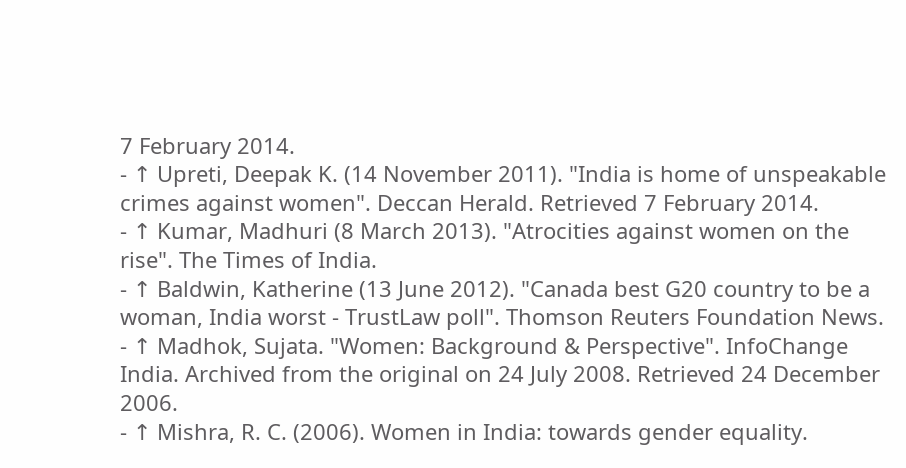7 February 2014.
- ↑ Upreti, Deepak K. (14 November 2011). "India is home of unspeakable crimes against women". Deccan Herald. Retrieved 7 February 2014.
- ↑ Kumar, Madhuri (8 March 2013). "Atrocities against women on the rise". The Times of India.
- ↑ Baldwin, Katherine (13 June 2012). "Canada best G20 country to be a woman, India worst - TrustLaw poll". Thomson Reuters Foundation News.
- ↑ Madhok, Sujata. "Women: Background & Perspective". InfoChange India. Archived from the original on 24 July 2008. Retrieved 24 December 2006.
- ↑ Mishra, R. C. (2006). Women in India: towards gender equality.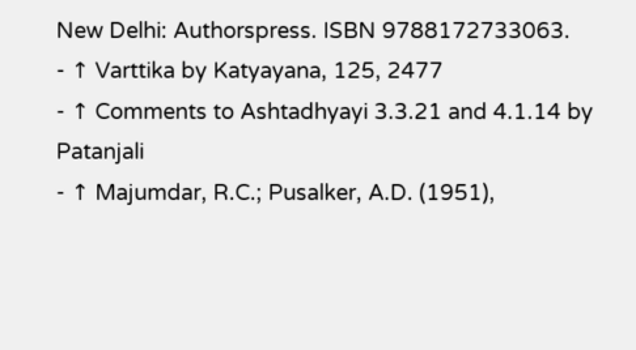New Delhi: Authorspress. ISBN 9788172733063.
- ↑ Varttika by Katyayana, 125, 2477
- ↑ Comments to Ashtadhyayi 3.3.21 and 4.1.14 by Patanjali
- ↑ Majumdar, R.C.; Pusalker, A.D. (1951),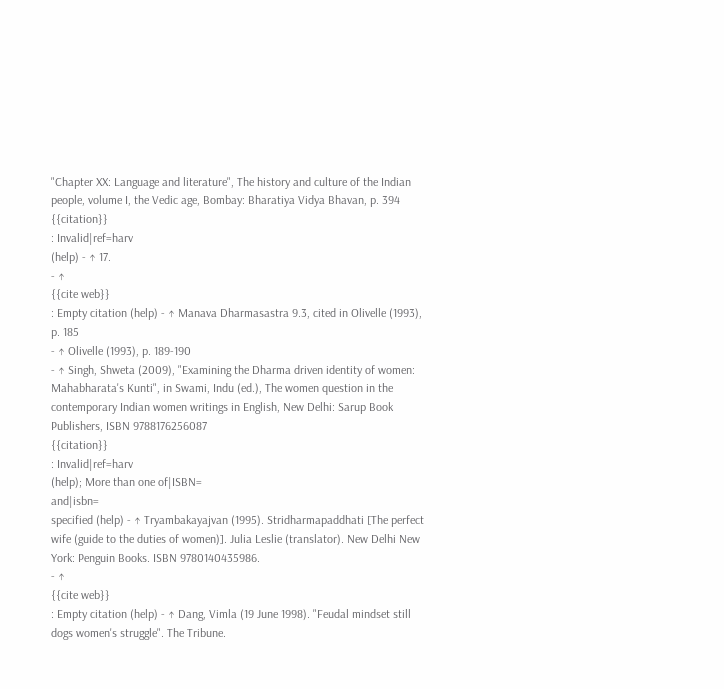"Chapter XX: Language and literature", The history and culture of the Indian people, volume I, the Vedic age, Bombay: Bharatiya Vidya Bhavan, p. 394
{{citation}}
: Invalid|ref=harv
(help) - ↑ 17.
- ↑
{{cite web}}
: Empty citation (help) - ↑ Manava Dharmasastra 9.3, cited in Olivelle (1993), p. 185
- ↑ Olivelle (1993), p. 189-190
- ↑ Singh, Shweta (2009), "Examining the Dharma driven identity of women: Mahabharata's Kunti", in Swami, Indu (ed.), The women question in the contemporary Indian women writings in English, New Delhi: Sarup Book Publishers, ISBN 9788176256087
{{citation}}
: Invalid|ref=harv
(help); More than one of|ISBN=
and|isbn=
specified (help) - ↑ Tryambakayajvan (1995). Stridharmapaddhati [The perfect wife (guide to the duties of women)]. Julia Leslie (translator). New Delhi New York: Penguin Books. ISBN 9780140435986.
- ↑
{{cite web}}
: Empty citation (help) - ↑ Dang, Vimla (19 June 1998). "Feudal mindset still dogs women's struggle". The Tribune.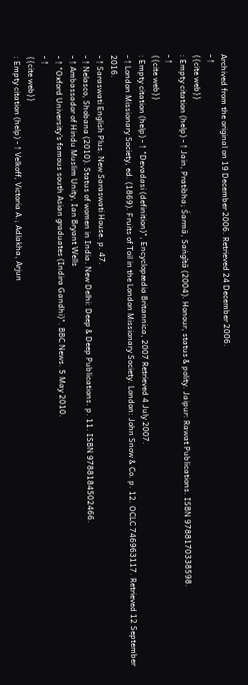Archived from the original on 19 December 2006. Retrieved 24 December 2006.
- ↑
{{cite web}}
: Empty citation (help) - ↑ Jain, Pratibha; Śarmā, Saṅgītā (2004). Honour, status & polity. Jaipur: Rawat Publications. ISBN 9788170338598.
- ↑
{{cite web}}
: Empty citation (help) - ↑ "Devadasi (definition)", Encyclopædia Britannica, 2007 Retrieved 4 July 2007.
- ↑ London Missionary Society, ed. (1869). Fruits of Toil in the London Missionary Society. London: John Snow & Co. p. 12. OCLC 746963117. Retrieved 12 September 2016.
- ↑ Saraswati English Plus. New Saraswati House. p. 47.
- ↑ Nelasco, Shobana (2010). Status of women in India. New Delhi: Deep & Deep Publications. p. 11. ISBN 9788184502466.
- ↑ Ambassador of Hindu Muslim Unity, Ian Bryant Wells
- ↑ "Oxford University's famous south Asian graduates (Indira Gandhi)". BBC News. 5 May 2010.
- ↑
{{cite web}}
: Empty citation (help) - ↑ Velkoff, Victoria A.; Adlakha, Arjun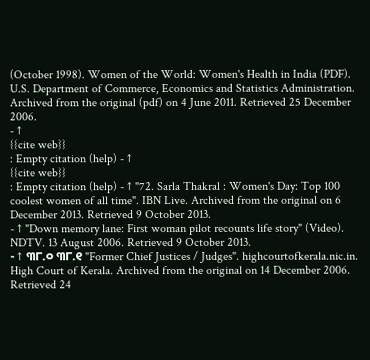(October 1998). Women of the World: Women's Health in India (PDF). U.S. Department of Commerce, Economics and Statistics Administration. Archived from the original (pdf) on 4 June 2011. Retrieved 25 December 2006.
- ↑
{{cite web}}
: Empty citation (help) - ↑
{{cite web}}
: Empty citation (help) - ↑ "72. Sarla Thakral : Women's Day: Top 100 coolest women of all time". IBN Live. Archived from the original on 6 December 2013. Retrieved 9 October 2013.
- ↑ "Down memory lane: First woman pilot recounts life story" (Video). NDTV. 13 August 2006. Retrieved 9 October 2013.
- ↑ ୩୮.୦ ୩୮.୧ "Former Chief Justices / Judges". highcourtofkerala.nic.in. High Court of Kerala. Archived from the original on 14 December 2006. Retrieved 24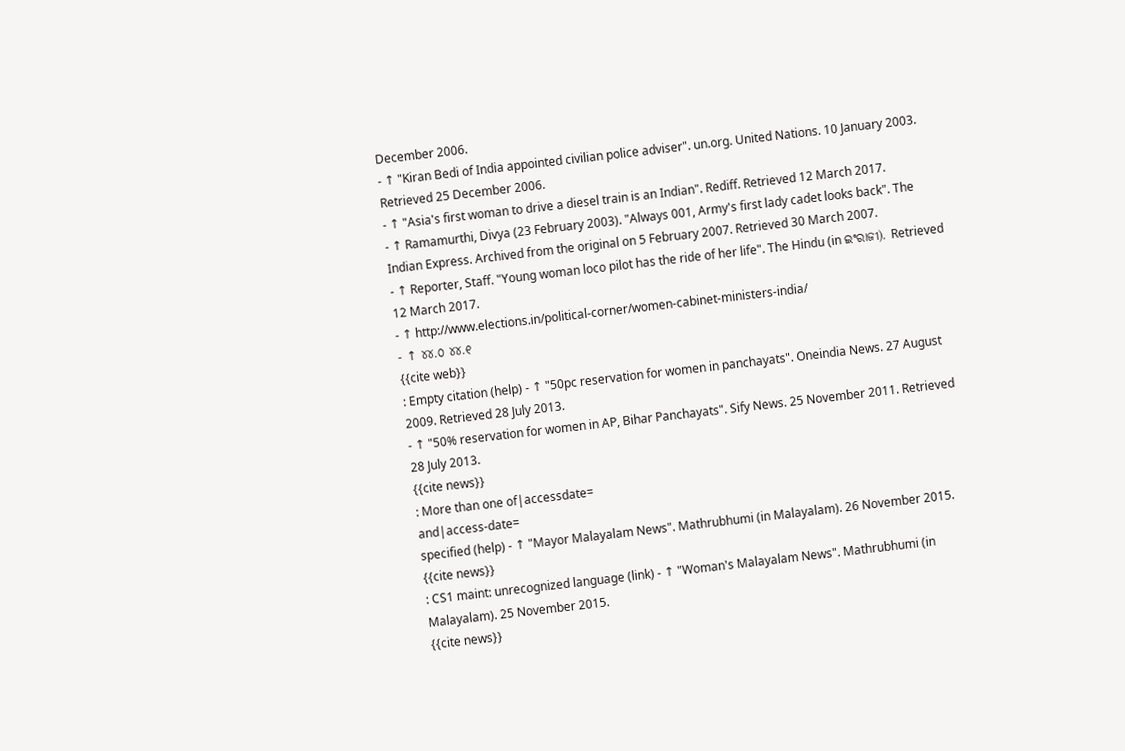December 2006.
- ↑ "Kiran Bedi of India appointed civilian police adviser". un.org. United Nations. 10 January 2003. Retrieved 25 December 2006.
- ↑ "Asia's first woman to drive a diesel train is an Indian". Rediff. Retrieved 12 March 2017.
- ↑ Ramamurthi, Divya (23 February 2003). "Always 001, Army's first lady cadet looks back". The Indian Express. Archived from the original on 5 February 2007. Retrieved 30 March 2007.
- ↑ Reporter, Staff. "Young woman loco pilot has the ride of her life". The Hindu (in ଇଂରାଜୀ). Retrieved 12 March 2017.
- ↑ http://www.elections.in/political-corner/women-cabinet-ministers-india/
- ↑ ୪୪.୦ ୪୪.୧
{{cite web}}
: Empty citation (help) - ↑ "50pc reservation for women in panchayats". Oneindia News. 27 August 2009. Retrieved 28 July 2013.
- ↑ "50% reservation for women in AP, Bihar Panchayats". Sify News. 25 November 2011. Retrieved 28 July 2013.
{{cite news}}
: More than one of|accessdate=
and|access-date=
specified (help) - ↑ "Mayor Malayalam News". Mathrubhumi (in Malayalam). 26 November 2015.
{{cite news}}
: CS1 maint: unrecognized language (link) - ↑ "Woman's Malayalam News". Mathrubhumi (in Malayalam). 25 November 2015.
{{cite news}}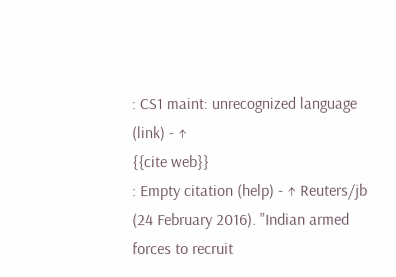: CS1 maint: unrecognized language (link) - ↑
{{cite web}}
: Empty citation (help) - ↑ Reuters/jb (24 February 2016). "Indian armed forces to recruit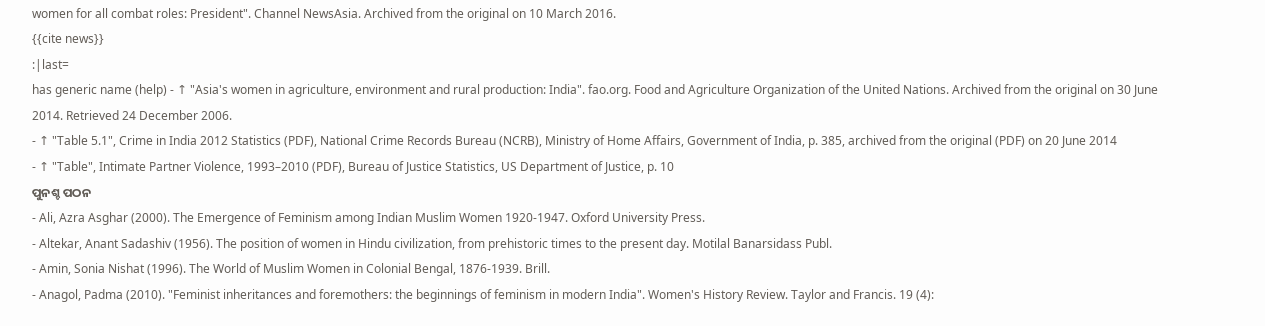women for all combat roles: President". Channel NewsAsia. Archived from the original on 10 March 2016.
{{cite news}}
:|last=
has generic name (help) - ↑ "Asia's women in agriculture, environment and rural production: India". fao.org. Food and Agriculture Organization of the United Nations. Archived from the original on 30 June 2014. Retrieved 24 December 2006.
- ↑ "Table 5.1", Crime in India 2012 Statistics (PDF), National Crime Records Bureau (NCRB), Ministry of Home Affairs, Government of India, p. 385, archived from the original (PDF) on 20 June 2014
- ↑ "Table", Intimate Partner Violence, 1993–2010 (PDF), Bureau of Justice Statistics, US Department of Justice, p. 10
ପୁନଶ୍ଚ ପଠନ
- Ali, Azra Asghar (2000). The Emergence of Feminism among Indian Muslim Women 1920-1947. Oxford University Press.
- Altekar, Anant Sadashiv (1956). The position of women in Hindu civilization, from prehistoric times to the present day. Motilal Banarsidass Publ.
- Amin, Sonia Nishat (1996). The World of Muslim Women in Colonial Bengal, 1876-1939. Brill.
- Anagol, Padma (2010). "Feminist inheritances and foremothers: the beginnings of feminism in modern India". Women's History Review. Taylor and Francis. 19 (4):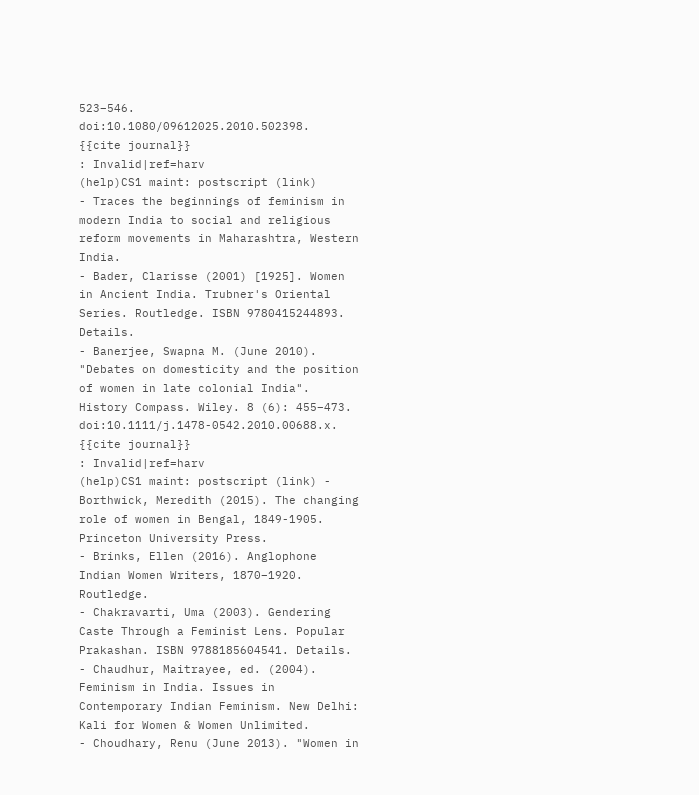523–546. doi:10.1080/09612025.2010.502398.
{{cite journal}}
: Invalid|ref=harv
(help)CS1 maint: postscript (link)
- Traces the beginnings of feminism in modern India to social and religious reform movements in Maharashtra, Western India.
- Bader, Clarisse (2001) [1925]. Women in Ancient India. Trubner's Oriental Series. Routledge. ISBN 9780415244893. Details.
- Banerjee, Swapna M. (June 2010). "Debates on domesticity and the position of women in late colonial India". History Compass. Wiley. 8 (6): 455–473. doi:10.1111/j.1478-0542.2010.00688.x.
{{cite journal}}
: Invalid|ref=harv
(help)CS1 maint: postscript (link) - Borthwick, Meredith (2015). The changing role of women in Bengal, 1849-1905. Princeton University Press.
- Brinks, Ellen (2016). Anglophone Indian Women Writers, 1870–1920. Routledge.
- Chakravarti, Uma (2003). Gendering Caste Through a Feminist Lens. Popular Prakashan. ISBN 9788185604541. Details.
- Chaudhur, Maitrayee, ed. (2004). Feminism in India. Issues in Contemporary Indian Feminism. New Delhi: Kali for Women & Women Unlimited.
- Choudhary, Renu (June 2013). "Women in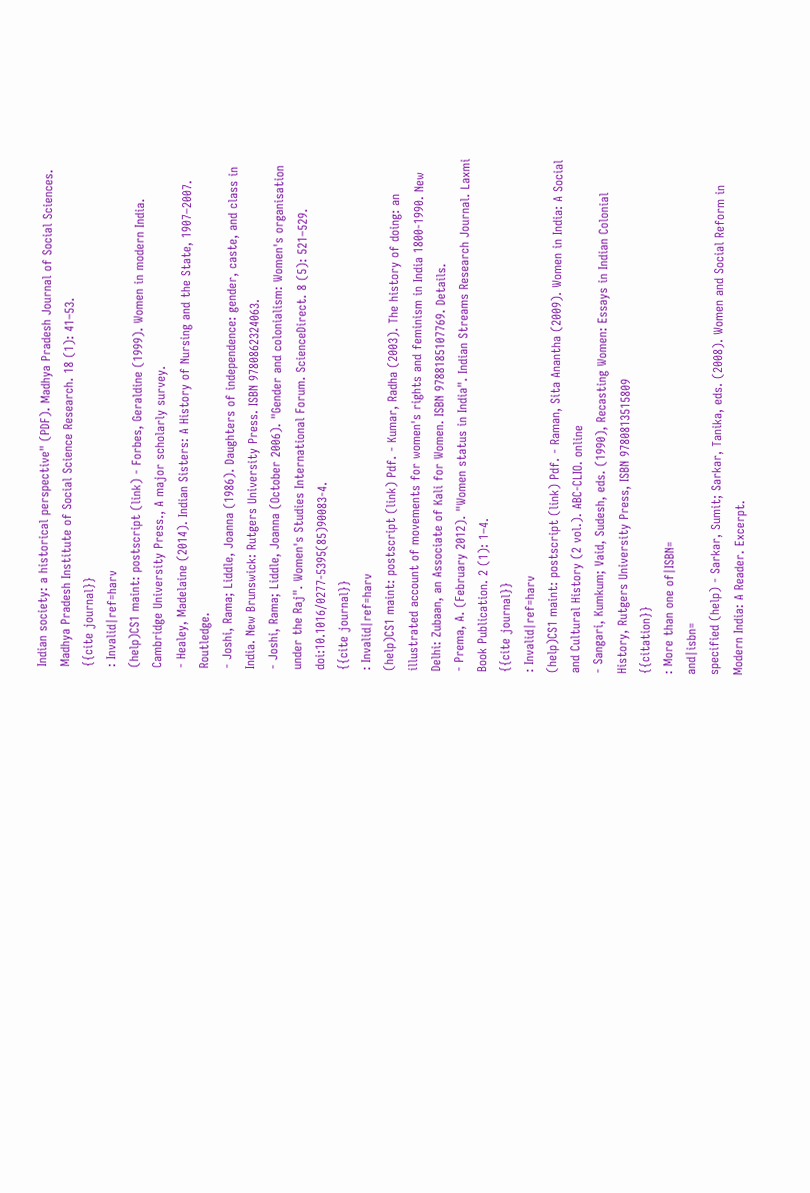Indian society: a historical perspective" (PDF). Madhya Pradesh Journal of Social Sciences. Madhya Pradesh Institute of Social Science Research. 18 (1): 41–53.
{{cite journal}}
: Invalid|ref=harv
(help)CS1 maint: postscript (link) - Forbes, Geraldine (1999). Women in modern India. Cambridge University Press., A major scholarly survey.
- Healey, Madelaine (2014). Indian Sisters: A History of Nursing and the State, 1907–2007. Routledge.
- Joshi, Rama; Liddle, Joanna (1986). Daughters of independence: gender, caste, and class in India. New Brunswick: Rutgers University Press. ISBN 9780862324063.
- Joshi, Rama; Liddle, Joanna (October 2006). "Gender and colonialism: Women's organisation under the Raj". Women's Studies International Forum. ScienceDirect. 8 (5): 521–529. doi:10.1016/0277-5395(85)90083-4.
{{cite journal}}
: Invalid|ref=harv
(help)CS1 maint: postscript (link) Pdf. - Kumar, Radha (2003). The history of doing: an illustrated account of movements for women's rights and feminism in India 1800-1990. New Delhi: Zubaan, an Associate of Kali for Women. ISBN 9788185107769. Details.
- Prema, A. (February 2012). "Women status in India". Indian Streams Research Journal. Laxmi Book Publication. 2 (1): 1–4.
{{cite journal}}
: Invalid|ref=harv
(help)CS1 maint: postscript (link) Pdf. - Raman, Sita Anantha (2009). Women in India: A Social and Cultural History (2 vol.). ABC-CLIO. online
- Sangari, Kumkum; Vaid, Sudesh, eds. (1990), Recasting Women: Essays in Indian Colonial History, Rutgers University Press, ISBN 9780813515809
{{citation}}
: More than one of|ISBN=
and|isbn=
specified (help) - Sarkar, Sumit; Sarkar, Tanika, eds. (2008). Women and Social Reform in Modern India: A Reader. Excerpt.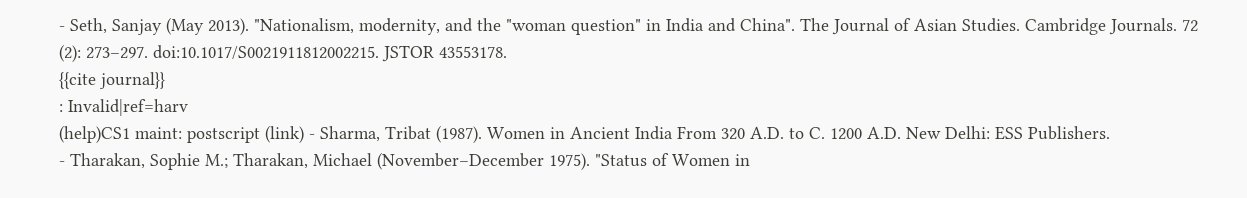- Seth, Sanjay (May 2013). "Nationalism, modernity, and the "woman question" in India and China". The Journal of Asian Studies. Cambridge Journals. 72 (2): 273–297. doi:10.1017/S0021911812002215. JSTOR 43553178.
{{cite journal}}
: Invalid|ref=harv
(help)CS1 maint: postscript (link) - Sharma, Tribat (1987). Women in Ancient India From 320 A.D. to C. 1200 A.D. New Delhi: ESS Publishers.
- Tharakan, Sophie M.; Tharakan, Michael (November–December 1975). "Status of Women in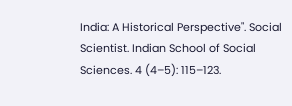India: A Historical Perspective". Social Scientist. Indian School of Social Sciences. 4 (4–5): 115–123.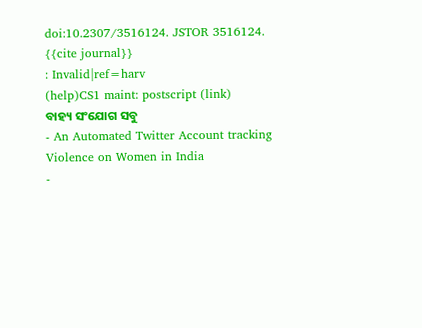doi:10.2307/3516124. JSTOR 3516124.
{{cite journal}}
: Invalid|ref=harv
(help)CS1 maint: postscript (link)
ବାହ୍ୟ ସଂଯୋଗ ସବୁ
- An Automated Twitter Account tracking Violence on Women in India
-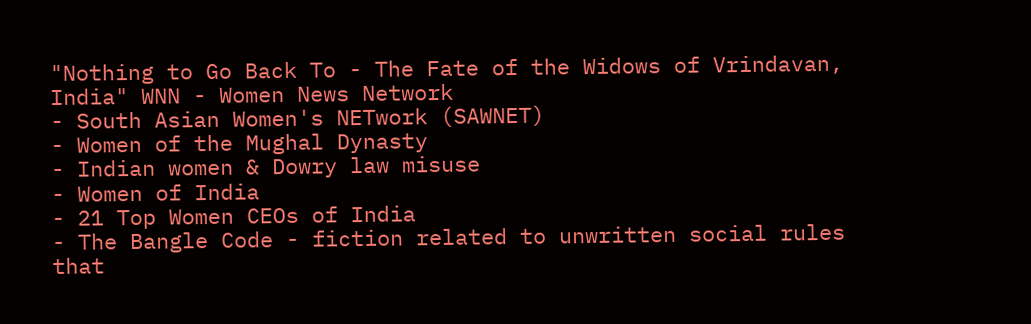"Nothing to Go Back To - The Fate of the Widows of Vrindavan, India" WNN - Women News Network
- South Asian Women's NETwork (SAWNET)
- Women of the Mughal Dynasty
- Indian women & Dowry law misuse
- Women of India
- 21 Top Women CEOs of India
- The Bangle Code - fiction related to unwritten social rules that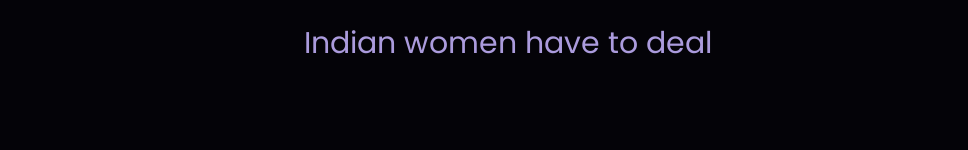Indian women have to deal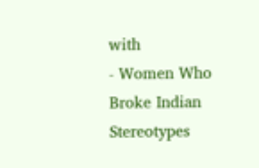with
- Women Who Broke Indian Stereotypes